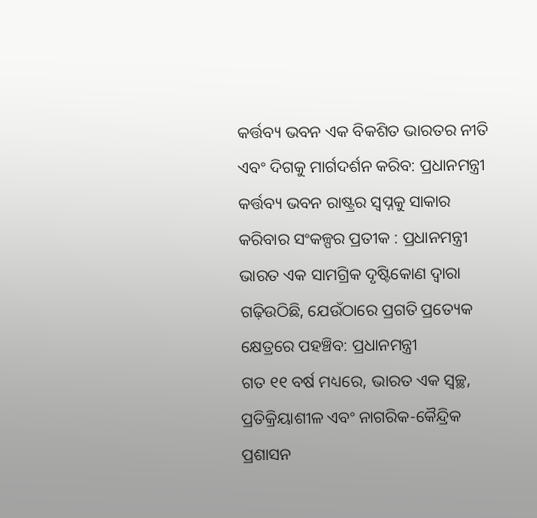କର୍ତ୍ତବ୍ୟ ଭବନ ଏକ ବିକଶିତ ଭାରତର ନୀତି ଏବଂ ଦିଗକୁ ମାର୍ଗଦର୍ଶନ କରିବ: ପ୍ରଧାନମନ୍ତ୍ରୀ
କର୍ତ୍ତବ୍ୟ ଭବନ ରାଷ୍ଟ୍ରର ସ୍ୱପ୍ନକୁ ସାକାର କରିବାର ସଂକଳ୍ପର ପ୍ରତୀକ : ପ୍ରଧାନମନ୍ତ୍ରୀ
ଭାରତ ଏକ ସାମଗ୍ରିକ ଦୃଷ୍ଟିକୋଣ ଦ୍ୱାରା ଗଢ଼ିଉଠିଛି, ଯେଉଁଠାରେ ପ୍ରଗତି ପ୍ରତ୍ୟେକ କ୍ଷେତ୍ରରେ ପହଞ୍ଚିବ: ପ୍ରଧାନମନ୍ତ୍ରୀ
ଗତ ୧୧ ବର୍ଷ ମଧ୍ୟରେ, ଭାରତ ଏକ ସ୍ୱଚ୍ଛ, ପ୍ରତିକ୍ରିୟାଶୀଳ ଏବଂ ନାଗରିକ-କୈନ୍ଦ୍ରିକ ପ୍ରଶାସନ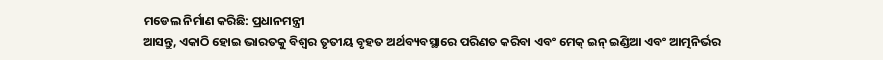ମଡେଲ ନିର୍ମାଣ କରିଛି: ପ୍ରଧାନମନ୍ତ୍ରୀ
ଆସନ୍ତୁ, ଏକାଠି ହୋଇ ଭାରତକୁ ବିଶ୍ୱର ତୃତୀୟ ବୃହତ ଅର୍ଥବ୍ୟବସ୍ଥାରେ ପରିଣତ କରିବା ଏବଂ ମେକ୍ ଇନ୍ ଇଣ୍ଡିଆ ଏବଂ ଆତ୍ମନିର୍ଭର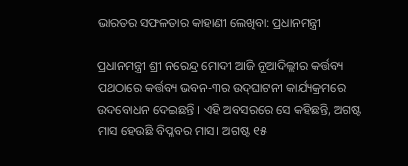ଭାରତର ସଫଳତାର କାହାଣୀ ଲେଖିବା: ପ୍ରଧାନମନ୍ତ୍ରୀ

ପ୍ରଧାନମନ୍ତ୍ରୀ ଶ୍ରୀ ନରେନ୍ଦ୍ର ମୋଦୀ ଆଜି ନୂଆଦିଲ୍ଲୀର କର୍ତ୍ତବ୍ୟ ପଥଠାରେ କର୍ତ୍ତବ୍ୟ ଭବନ-୩ର ଉଦ୍‌ଘାଟନୀ କାର୍ଯ୍ୟକ୍ରମରେ ଉଦବୋଧନ ଦେଇଛନ୍ତି । ଏହି ଅବସରରେ ସେ କହିଛନ୍ତି, ଅଗଷ୍ଟ ମାସ ହେଉଛି ବିପ୍ଳବର ମାସ। ଅଗଷ୍ଟ ୧୫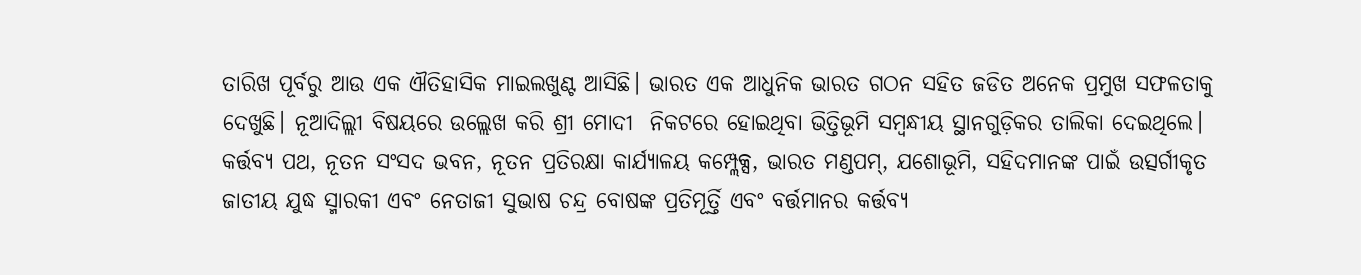ତାରିଖ ପୂର୍ବରୁ ଆଉ ଏକ ଐତିହାସିକ ମାଇଲଖୁଣ୍ଟ ଆସିଛି। ଭାରତ ଏକ ଆଧୁନିକ ଭାରତ ଗଠନ ସହିତ ଜଡିତ ଅନେକ ପ୍ରମୁଖ ସଫଳତାକୁ ଦେଖୁଛି। ନୂଆଦିଲ୍ଲୀ ବିଷୟରେ ଉଲ୍ଲେଖ କରି ଶ୍ରୀ ମୋଦୀ  ନିକଟରେ ହୋଇଥିବା ଭିତ୍ତିଭୂମି ସମ୍ବନ୍ଧୀୟ ସ୍ଥାନଗୁଡ଼ିକର ତାଲିକା ଦେଇଥିଲେ। କର୍ତ୍ତବ୍ୟ ପଥ, ନୂତନ ସଂସଦ ଭବନ, ନୂତନ ପ୍ରତିରକ୍ଷା କାର୍ଯ୍ୟାଳୟ କମ୍ପ୍ଲେକ୍ସ, ଭାରତ ମଣ୍ଡପମ୍, ଯଶୋଭୂମି, ସହିଦମାନଙ୍କ ପାଇଁ ଉତ୍ସର୍ଗୀକୃତ ଜାତୀୟ ଯୁଦ୍ଧ ସ୍ମାରକୀ ଏବଂ ନେତାଜୀ ସୁଭାଷ ଚନ୍ଦ୍ର ବୋଷଙ୍କ ପ୍ରତିମୂର୍ତ୍ତି ଏବଂ ବର୍ତ୍ତମାନର କର୍ତ୍ତବ୍ୟ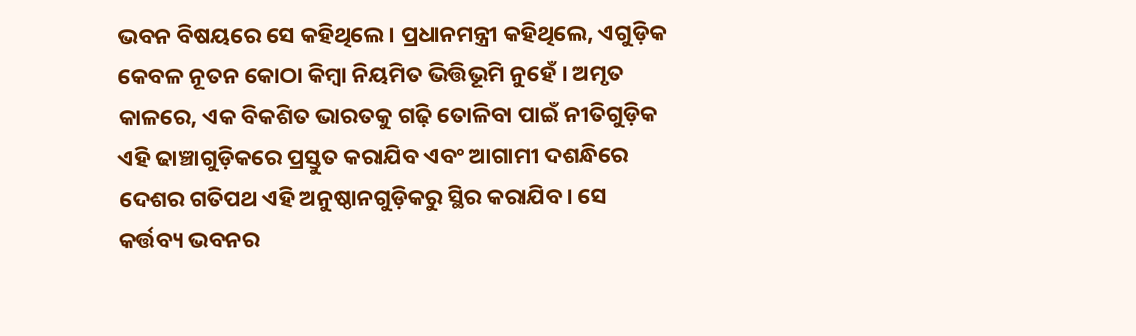ଭବନ ବିଷୟରେ ସେ କହିଥିଲେ। ପ୍ରଧାନମନ୍ତ୍ରୀ କହିଥିଲେ, ଏଗୁଡ଼ିକ କେବଳ ନୂତନ କୋଠା କିମ୍ବା ନିୟମିତ ଭିତ୍ତିଭୂମି ନୁହେଁ । ଅମୃତ କାଳରେ, ଏକ ବିକଶିତ ଭାରତକୁ ଗଢ଼ି ତୋଳିବା ପାଇଁ ନୀତିଗୁଡ଼ିକ ଏହି ଢାଞ୍ଚାଗୁଡ଼ିକରେ ପ୍ରସ୍ତୁତ କରାଯିବ ଏବଂ ଆଗାମୀ ଦଶନ୍ଧିରେ ଦେଶର ଗତିପଥ ଏହି ଅନୁଷ୍ଠାନଗୁଡ଼ିକରୁ ସ୍ଥିର କରାଯିବ। ସେ କର୍ତ୍ତବ୍ୟ ଭବନର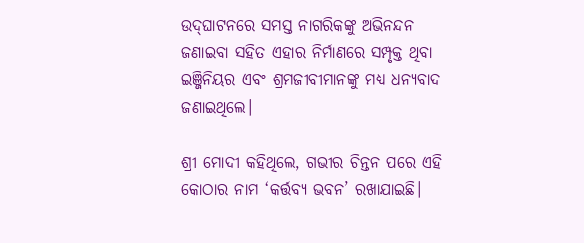ଉଦ୍‌ଘାଟନରେ ସମସ୍ତ ନାଗରିକଙ୍କୁ ଅଭିନନ୍ଦନ ଜଣାଇବା ସହିତ ଏହାର ନିର୍ମାଣରେ ସମ୍ପୃକ୍ତ ଥିବା ଇଞ୍ଜିନିୟର ଏବଂ ଶ୍ରମଜୀବୀମାନଙ୍କୁ ମଧ୍ୟ ଧନ୍ୟବାଦ ଜଣାଇଥିଲେ।

ଶ୍ରୀ ମୋଦୀ କହିଥିଲେ, ଗଭୀର ଚିନ୍ତନ ପରେ ଏହି କୋଠାର ନାମ ‘କର୍ତ୍ତବ୍ୟ ଭବନ’ ରଖାଯାଇଛି।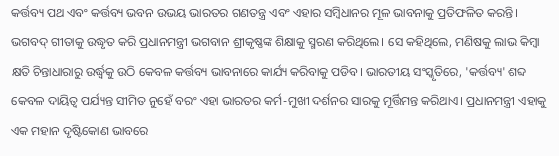କର୍ତ୍ତବ୍ୟ ପଥ ଏବଂ କର୍ତ୍ତବ୍ୟ ଭବନ ଉଭୟ ଭାରତର ଗଣତନ୍ତ୍ର ଏବଂ ଏହାର ସମ୍ବିଧାନର ମୂଳ ଭାବନାକୁ ପ୍ରତିଫଳିତ କରନ୍ତି। ଭଗବଦ୍ ଗୀତାକୁ ଉଦ୍ଧୃତ କରି ପ୍ରଧାନମନ୍ତ୍ରୀ ଭଗବାନ ଶ୍ରୀକୃଷ୍ଣଙ୍କ ଶିକ୍ଷାକୁ ସ୍ମରଣ କରିଥିଲେ। ସେ କହିଥିଲେ, ମଣିଷକୁ ଲାଭ କିମ୍ବା କ୍ଷତି ଚିନ୍ତାଧାରାରୁ ଉର୍ଦ୍ଧ୍ୱକୁ ଉଠି କେବଳ କର୍ତ୍ତବ୍ୟ ଭାବନାରେ କାର୍ଯ୍ୟ କରିବାକୁ ପଡିବ। ଭାରତୀୟ ସଂସ୍କୃତିରେ, 'କର୍ତ୍ତବ୍ୟ' ଶବ୍ଦ କେବଳ ଦାୟିତ୍ୱ ପର୍ଯ୍ୟନ୍ତ ସୀମିତ ନୁହେଁ ବରଂ ଏହା ଭାରତର କର୍ମ-ମୁଖୀ ଦର୍ଶନର ସାରକୁ ମୂର୍ତ୍ତିମନ୍ତ କରିଥାଏ। ପ୍ରଧାନମନ୍ତ୍ରୀ ଏହାକୁ ଏକ ମହାନ ଦୃଷ୍ଟିକୋଣ ଭାବରେ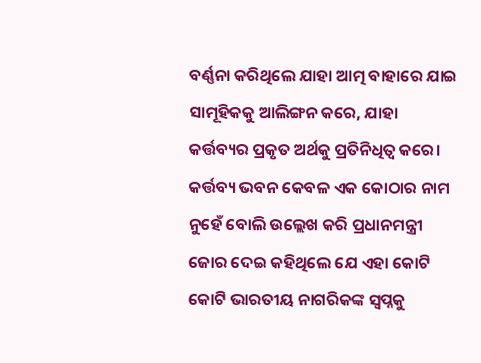ବର୍ଣ୍ଣନା କରିଥିଲେ ଯାହା ଆତ୍ମ ବାହାରେ ଯାଇ ସାମୂହିକକୁ ଆଲିଙ୍ଗନ କରେ, ଯାହା କର୍ତ୍ତବ୍ୟର ପ୍ରକୃତ ଅର୍ଥକୁ ପ୍ରତିନିଧିତ୍ୱ କରେ। କର୍ତ୍ତବ୍ୟ ଭବନ କେବଳ ଏକ କୋଠାର ନାମ ନୁହେଁ ବୋଲି ଉଲ୍ଲେଖ କରି ପ୍ରଧାନମନ୍ତ୍ରୀ ଜୋର ଦେଇ କହିଥିଲେ ଯେ ଏହା କୋଟି କୋଟି ଭାରତୀୟ ନାଗରିକଙ୍କ ସ୍ୱପ୍ନକୁ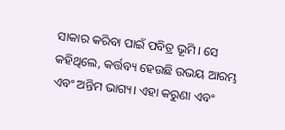ସାକାର କରିବା ପାଇଁ ପବିତ୍ର ଭୂମି। ସେ କହିଥିଲେ, କର୍ତ୍ତବ୍ୟ ହେଉଛି ଉଭୟ ଆରମ୍ଭ ଏବଂ ଅନ୍ତିମ ଭାଗ୍ୟ। ଏହା କରୁଣା ଏବଂ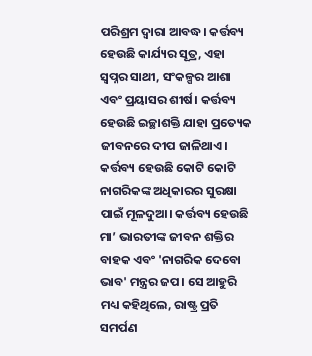ପରିଶ୍ରମ ଦ୍ୱାରା ଆବଦ୍ଧ। କର୍ତ୍ତବ୍ୟ ହେଉଛି କାର୍ଯ୍ୟର ସୂତ୍ର, ଏହା ସ୍ୱପ୍ନର ସାଥୀ, ସଂକଳ୍ପର ଆଶା ଏବଂ ପ୍ରୟାସର ଶୀର୍ଷ। କର୍ତ୍ତବ୍ୟ ହେଉଛି ଇଚ୍ଛାଶକ୍ତି ଯାହା ପ୍ରତ୍ୟେକ ଜୀବନରେ ଦୀପ ଜାଳିଥାଏ। କର୍ତ୍ତବ୍ୟ ହେଉଛି କୋଟି କୋଟି ନାଗରିକଙ୍କ ଅଧିକାରର ସୁରକ୍ଷା ପାଇଁ ମୂଳଦୁଆ। କର୍ତ୍ତବ୍ୟ ହେଉଛି ମା’ ଭାରତୀଙ୍କ ଜୀବନ ଶକ୍ତିର ବାହକ ଏବଂ 'ନାଗରିକ ଦେବୋ ଭାବ' ମନ୍ତ୍ରର ଜପ। ସେ ଆହୁରି ମଧ୍ୟ କହିଥିଲେ, ରାଷ୍ଟ୍ର ପ୍ରତି ସମର୍ପଣ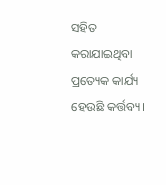ସହିତ କରାଯାଇଥିବା ପ୍ରତ୍ୟେକ କାର୍ଯ୍ୟ ହେଉଛି କର୍ତ୍ତବ୍ୟ।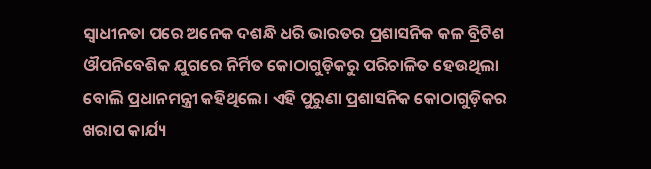ସ୍ୱାଧୀନତା ପରେ ଅନେକ ଦଶନ୍ଧି ଧରି ଭାରତର ପ୍ରଶାସନିକ କଳ ବ୍ରିଟିଶ ଔପନିବେଶିକ ଯୁଗରେ ନିର୍ମିତ କୋଠାଗୁଡ଼ିକରୁ ପରିଚାଳିତ ହେଉଥିଲା ବୋଲି ପ୍ରଧାନମନ୍ତ୍ରୀ କହିଥିଲେ। ଏହି ପୁରୁଣା ପ୍ରଶାସନିକ କୋଠାଗୁଡ଼ିକର ଖରାପ କାର୍ଯ୍ୟ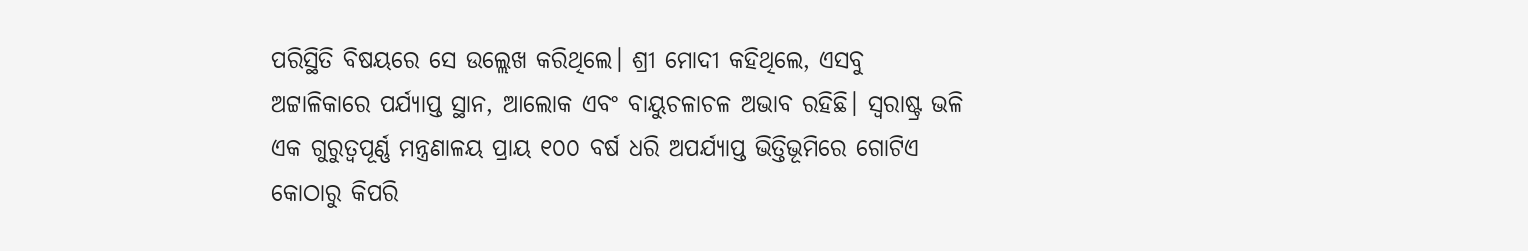ପରିସ୍ଥିତି ବିଷୟରେ ସେ ଉଲ୍ଲେଖ କରିଥିଲେ। ଶ୍ରୀ ମୋଦୀ କହିଥିଲେ, ଏସବୁ ଅଟ୍ଟାଳିକାରେ ପର୍ଯ୍ୟାପ୍ତ ସ୍ଥାନ, ଆଲୋକ ଏବଂ ବାୟୁଚଳାଚଳ ଅଭାବ ରହିଛି। ସ୍ୱରାଷ୍ଟ୍ର ଭଳି ଏକ ଗୁରୁତ୍ୱପୂର୍ଣ୍ଣ ମନ୍ତ୍ରଣାଳୟ ପ୍ରାୟ ୧୦୦ ବର୍ଷ ଧରି ଅପର୍ଯ୍ୟାପ୍ତ ଭିତ୍ତିଭୂମିରେ ଗୋଟିଏ କୋଠାରୁ କିପରି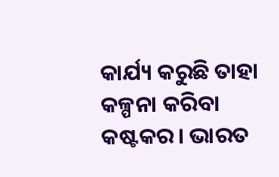କାର୍ଯ୍ୟ କରୁଛି ତାହା କଳ୍ପନା କରିବା କଷ୍ଟକର। ଭାରତ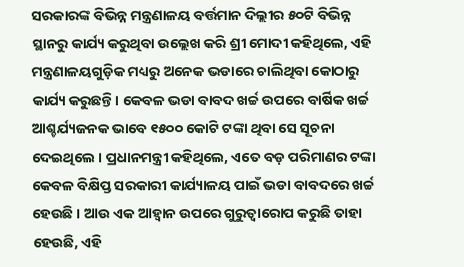ସରକାରଙ୍କ ବିଭିନ୍ନ ମନ୍ତ୍ରଣାଳୟ ବର୍ତ୍ତମାନ ଦିଲ୍ଲୀର ୫୦ଟି ବିଭିନ୍ନ ସ୍ଥାନରୁ କାର୍ଯ୍ୟ କରୁଥିବା ଉଲ୍ଲେଖ କରି ଶ୍ରୀ ମୋଦୀ କହିଥିଲେ, ଏହି ମନ୍ତ୍ରଣାଳୟଗୁଡ଼ିକ ମଧ୍ୟରୁ ଅନେକ ଭଡାରେ ଚାଲିଥିବା କୋଠାରୁ କାର୍ଯ୍ୟ କରୁଛନ୍ତି। କେବଳ ଭଡା ବାବଦ ଖର୍ଚ୍ଚ ଉପରେ ବାର୍ଷିକ ଖର୍ଚ୍ଚ ଆଶ୍ଚର୍ଯ୍ୟଜନକ ଭାବେ ୧୫୦୦ କୋଟି ଟଙ୍କା ଥିବା ସେ ସୂଚନା ଦେଇଥିଲେ । ପ୍ରଧାନମନ୍ତ୍ରୀ କହିଥିଲେ, ଏତେ ବଡ଼ ପରିମାଣର ଟଙ୍କା କେବଳ ବିକ୍ଷିପ୍ତ ସରକାରୀ କାର୍ଯ୍ୟାଳୟ ପାଇଁ ଭଡା ବାବଦରେ ଖର୍ଚ୍ଚ ହେଉଛି । ଆଉ ଏକ ଆହ୍ୱାନ ଉପରେ ଗୁରୁତ୍ୱାରୋପ କରୁଛି ତାହା ହେଉଛି, ଏହି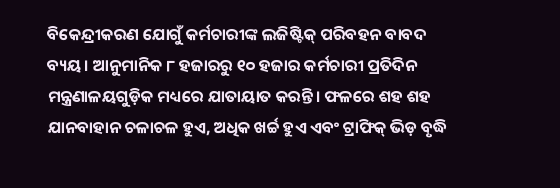ବିକେନ୍ଦ୍ରୀକରଣ ଯୋଗୁଁ କର୍ମଚାରୀଙ୍କ ଲଜିଷ୍ଟିକ୍ ପରିବହନ ବାବଦ ବ୍ୟୟ। ଆନୁମାନିକ ୮ ହଜାରରୁ ୧୦ ହଜାର କର୍ମଚାରୀ ପ୍ରତିଦିନ ମନ୍ତ୍ରଣାଳୟଗୁଡ଼ିକ ମଧ୍ୟରେ ଯାତାୟାତ କରନ୍ତି। ଫଳରେ ଶହ ଶହ ଯାନବାହାନ ଚଳାଚଳ ହୁଏ, ଅଧିକ ଖର୍ଚ୍ଚ ହୁଏ ଏବଂ ଟ୍ରାଫିକ୍ ଭିଡ଼ ବୃଦ୍ଧି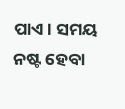ପାଏ। ସମୟ ନଷ୍ଟ ହେବା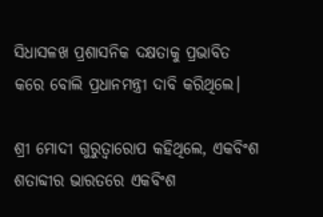ସିଧାସଳଖ ପ୍ରଶାସନିକ ଦକ୍ଷତାକୁ ପ୍ରଭାବିତ କରେ ବୋଲି ପ୍ରଧାନମନ୍ତ୍ରୀ ଦାବି କରିଥିଲେ।

ଶ୍ରୀ ମୋଦୀ ଗୁରୁତ୍ୱାରୋପ କହିଥିଲେ, ଏକବିଂଶ ଶତାବ୍ଦୀର ଭାରତରେ ଏକବିଂଶ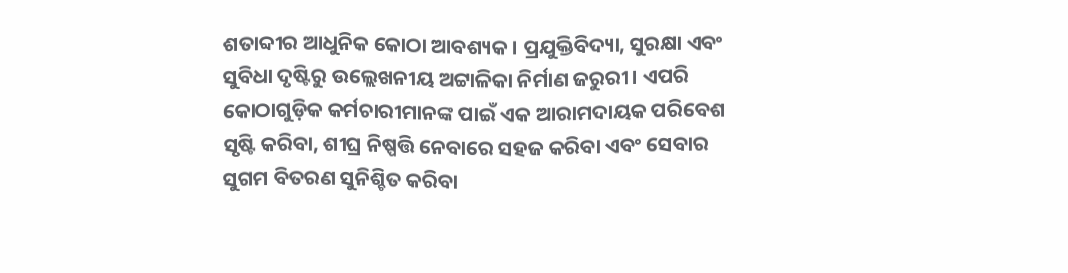ଶତାବ୍ଦୀର ଆଧୁନିକ କୋଠା ଆବଶ୍ୟକ । ପ୍ରଯୁକ୍ତିବିଦ୍ୟା, ସୁରକ୍ଷା ଏବଂ ସୁବିଧା ଦୃଷ୍ଟିରୁ ଉଲ୍ଲେଖନୀୟ ଅଟ୍ଟାଳିକା ନିର୍ମାଣ ଜରୁରୀ। ଏପରି କୋଠାଗୁଡ଼ିକ କର୍ମଚାରୀମାନଙ୍କ ପାଇଁ ଏକ ଆରାମଦାୟକ ପରିବେଶ ସୃଷ୍ଟି କରିବା, ଶୀଘ୍ର ନିଷ୍ପତ୍ତି ନେବାରେ ସହଜ କରିବା ଏବଂ ସେବାର ସୁଗମ ବିତରଣ ସୁନିଶ୍ଚିତ କରିବା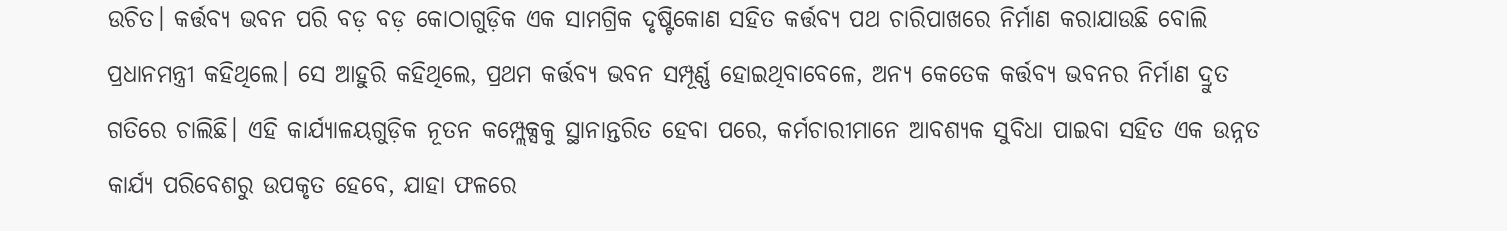ଉଚିତ। କର୍ତ୍ତବ୍ୟ ଭବନ ପରି ବଡ଼ ବଡ଼ କୋଠାଗୁଡ଼ିକ ଏକ ସାମଗ୍ରିକ ଦୃଷ୍ଟିକୋଣ ସହିତ କର୍ତ୍ତବ୍ୟ ପଥ ଚାରିପାଖରେ ନିର୍ମାଣ କରାଯାଉଛି ବୋଲି ପ୍ରଧାନମନ୍ତ୍ରୀ କହିଥିଲେ। ସେ ଆହୁରି କହିଥିଲେ, ପ୍ରଥମ କର୍ତ୍ତବ୍ୟ ଭବନ ସମ୍ପୂର୍ଣ୍ଣ ହୋଇଥିବାବେଳେ, ଅନ୍ୟ କେତେକ କର୍ତ୍ତବ୍ୟ ଭବନର ନିର୍ମାଣ ଦ୍ରୁତ ଗତିରେ ଚାଲିଛି। ଏହି କାର୍ଯ୍ୟାଳୟଗୁଡ଼ିକ ନୂତନ କମ୍ପ୍ଲେକ୍ସକୁ ସ୍ଥାନାନ୍ତରିତ ହେବା ପରେ, କର୍ମଚାରୀମାନେ ଆବଶ୍ୟକ ସୁବିଧା ପାଇବା ସହିତ ଏକ ଉନ୍ନତ କାର୍ଯ୍ୟ ପରିବେଶରୁ ଉପକୃତ ହେବେ, ଯାହା ଫଳରେ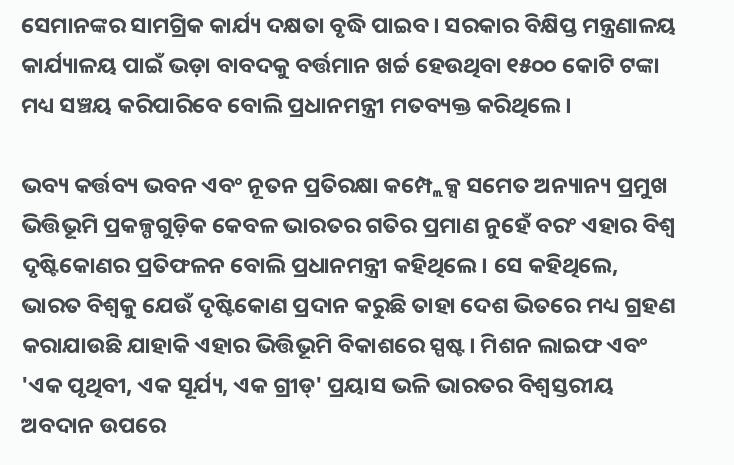ସେମାନଙ୍କର ସାମଗ୍ରିକ କାର୍ଯ୍ୟ ଦକ୍ଷତା ବୃଦ୍ଧି ପାଇବ। ସରକାର ବିକ୍ଷିପ୍ତ ମନ୍ତ୍ରଣାଳୟ କାର୍ଯ୍ୟାଳୟ ପାଇଁ ଭଡ଼ା ବାବଦକୁ ବର୍ତ୍ତମାନ ଖର୍ଚ୍ଚ ହେଉଥିବା ୧୫୦୦ କୋଟି ଟଙ୍କା ମଧ୍ୟ ସଞ୍ଚୟ କରିପାରିବେ ବୋଲି ପ୍ରଧାନମନ୍ତ୍ରୀ ମତବ୍ୟକ୍ତ କରିଥିଲେ ।

ଭବ୍ୟ କର୍ତ୍ତବ୍ୟ ଭବନ ଏବଂ ନୂତନ ପ୍ରତିରକ୍ଷା କମ୍ପ୍ଲେକ୍ସ ସମେତ ଅନ୍ୟାନ୍ୟ ପ୍ରମୁଖ ଭିତ୍ତିଭୂମି ପ୍ରକଳ୍ପଗୁଡ଼ିକ କେବଳ ଭାରତର ଗତିର ପ୍ରମାଣ ନୁହେଁ ବରଂ ଏହାର ବିଶ୍ୱ ଦୃଷ୍ଟିକୋଣର ପ୍ରତିଫଳନ ବୋଲି ପ୍ରଧାନମନ୍ତ୍ରୀ କହିଥିଲେ। ସେ କହିଥିଲେ, ଭାରତ ବିଶ୍ୱକୁ ଯେଉଁ ଦୃଷ୍ଟିକୋଣ ପ୍ରଦାନ କରୁଛି ତାହା ଦେଶ ଭିତରେ ମଧ୍ୟ ଗ୍ରହଣ କରାଯାଉଛି ଯାହାକି ଏହାର ଭିତ୍ତିଭୂମି ବିକାଶରେ ସ୍ପଷ୍ଟ। ମିଶନ ଲାଇଫ ଏବଂ 'ଏକ ପୃଥିବୀ, ଏକ ସୂର୍ଯ୍ୟ, ଏକ ଗ୍ରୀଡ୍' ପ୍ରୟାସ ଭଳି ଭାରତର ବିଶ୍ୱସ୍ତରୀୟ ଅବଦାନ ଉପରେ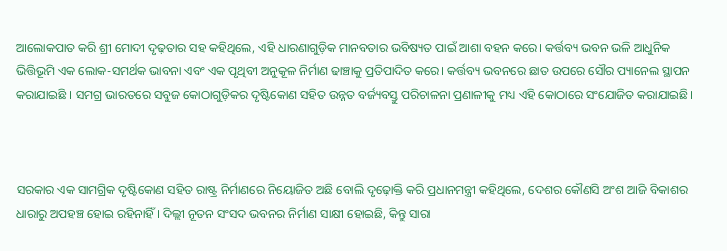ଆଲୋକପାତ କରି ଶ୍ରୀ ମୋଦୀ ଦୃଢ଼ତାର ସହ କହିଥିଲେ, ଏହି ଧାରଣାଗୁଡ଼ିକ ମାନବତାର ଭବିଷ୍ୟତ ପାଇଁ ଆଶା ବହନ କରେ। କର୍ତ୍ତବ୍ୟ ଭବନ ଭଳି ଆଧୁନିକ ଭିତ୍ତିଭୂମି ଏକ ଲୋକ-ସମର୍ଥକ ଭାବନା ଏବଂ ଏକ ପୃଥିବୀ ଅନୁକୂଳ ନିର୍ମାଣ ଢାଞ୍ଚାକୁ ପ୍ରତିପାଦିତ କରେ। କର୍ତ୍ତବ୍ୟ ଭବନରେ ଛାତ ଉପରେ ସୌର ପ୍ୟାନେଲ ସ୍ଥାପନ କରାଯାଇଛି । ସମଗ୍ର ଭାରତରେ ସବୁଜ କୋଠାଗୁଡ଼ିକର ଦୃଷ୍ଟିକୋଣ ସହିତ ଉନ୍ନତ ବର୍ଜ୍ୟବସ୍ତୁ ପରିଚାଳନା ପ୍ରଣାଳୀକୁ ମଧ୍ୟ ଏହି କୋଠାରେ ସଂଯୋଜିତ କରାଯାଇଛି।



ସରକାର ଏକ ସାମଗ୍ରିକ ଦୃଷ୍ଟିକୋଣ ସହିତ ରାଷ୍ଟ୍ର ନିର୍ମାଣରେ ନିୟୋଜିତ ଅଛି ବୋଲି ଦୃଢ଼ୋକ୍ତି କରି ପ୍ରଧାନମନ୍ତ୍ରୀ କହିଥିଲେ, ଦେଶର କୌଣସି ଅଂଶ ଆଜି ବିକାଶର ଧାରାରୁ ଅପହଞ୍ଚ ହୋଇ ରହିନାହିଁ । ଦିଲ୍ଲୀ ନୂତନ ସଂସଦ ଭବନର ନିର୍ମାଣ ସାକ୍ଷୀ ହୋଇଛି, କିନ୍ତୁ ସାରା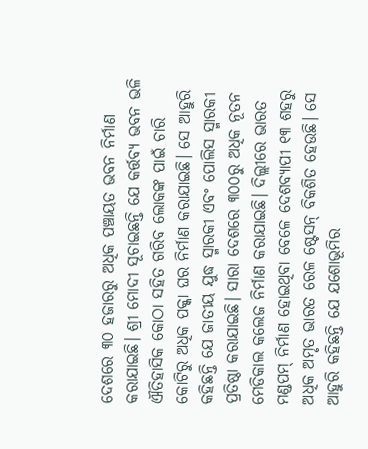ଦେଶରେ ୩୦ ହଜାରରୁ ଅଧିକ ପଞ୍ଚାୟତ ଭବନ ନିର୍ମାଣ କରାଯାଇଛି। ଶ୍ରୀ ମୋଦୀ ସୂଚାଇଛନ୍ତି ଯେ କର୍ତ୍ତବ୍ୟ ଭବନ ଭଳି ଐତିହାସିକ କୋଠା ସହିତ ଗରିବ ଲୋକଙ୍କ ପାଇଁ ଚାରି କୋଟିରୁ ଅଧିକ ପକ୍କା ଘର ନିର୍ମାଣ କରାଯାଇଛି। ସେ ଆହୁରି କହିଛନ୍ତି ଯେ ଜାତୀୟ ଯୁଦ୍ଧ ସ୍ମାରକୀ ଏବଂ ପୋଲିସ ସ୍ମାରକୀ ପ୍ରତିଷ୍ଠା କରାଯାଇଛି। ସାରା ଦେଶରେ ୩୦୦ରୁ ଅଧିକ ନୂତନ ମେଡିକାଲ କଲେଜ ନିର୍ମାଣ କରାଯାଇଛି। ଦିଲ୍ଲୀରେ ଭାରତ ମଣ୍ଡପମ୍ ନିର୍ମାଣ ହୋଇଥିବା ବେଳେ ଦେଶବ୍ୟାପୀ ୧୩ ଶହରୁ ଅଧିକ ଅମୃତ ଭାରତ ରେଳ ଷ୍ଟେସନ୍ ବିକଶିତ ହେଉଛି। ସେ ଆହୁରି କହିଛନ୍ତି ଯେ ଯଶୋଭୂମିର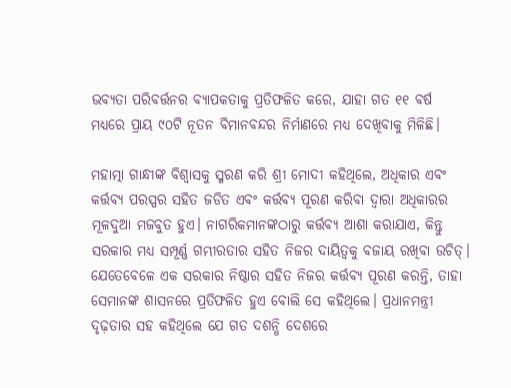ଭବ୍ୟତା ପରିବର୍ତ୍ତନର ବ୍ୟାପକତାକୁ ପ୍ରତିଫଳିତ କରେ, ଯାହା ଗତ ୧୧ ବର୍ଷ ମଧ୍ୟରେ ପ୍ରାୟ ୯୦ଟି ନୂତନ ବିମାନବନ୍ଦର ନିର୍ମାଣରେ ମଧ୍ୟ ଦେଖିବାକୁ ମିଳିଛି।

ମହାତ୍ମା ଗାନ୍ଧୀଙ୍କ ବିଶ୍ୱାସକୁ ସ୍ମରଣ କରି ଶ୍ରୀ ମୋଦୀ କହିଥିଲେ, ଅଧିକାର ଏବଂ କର୍ତ୍ତବ୍ୟ ପରସ୍ପର ସହିତ ଜଡିତ ଏବଂ କର୍ତ୍ତବ୍ୟ ପୂରଣ କରିବା ଦ୍ୱାରା ଅଧିକାରର ମୂଳଦୁଆ ମଜବୁତ ହୁଏ। ନାଗରିକମାନଙ୍କଠାରୁ କର୍ତ୍ତବ୍ୟ ଆଶା କରାଯାଏ, କିନ୍ତୁ ସରକାର ମଧ୍ୟ ସମ୍ପୂର୍ଣ୍ଣ ଗମ୍ଭୀରତାର ସହିତ ନିଜର ଦାୟିତ୍ୱକୁ ବଜାୟ ରଖିବା ଉଚିତ୍। ଯେତେବେଳେ ଏକ ସରକାର ନିଷ୍ଠାର ସହିତ ନିଜର କର୍ତ୍ତବ୍ୟ ପୂରଣ କରନ୍ତି, ତାହା ସେମାନଙ୍କ ଶାସନରେ ପ୍ରତିଫଳିତ ହୁଏ ବୋଲି ସେ କହିଥିଲେ। ପ୍ରଧାନମନ୍ତ୍ରୀ ଦୃଢ଼ତାର ସହ କହିଥିଲେ ଯେ ଗତ ଦଶନ୍ଧି ଦେଶରେ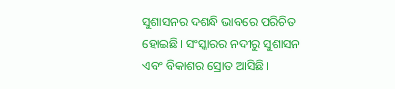ସୁଶାସନର ଦଶନ୍ଧି ଭାବରେ ପରିଚିତ ହୋଇଛି। ସଂସ୍କାରର ନଦୀରୁ ସୁଶାସନ ଏବଂ ବିକାଶର ସ୍ରୋତ ଆସିଛି।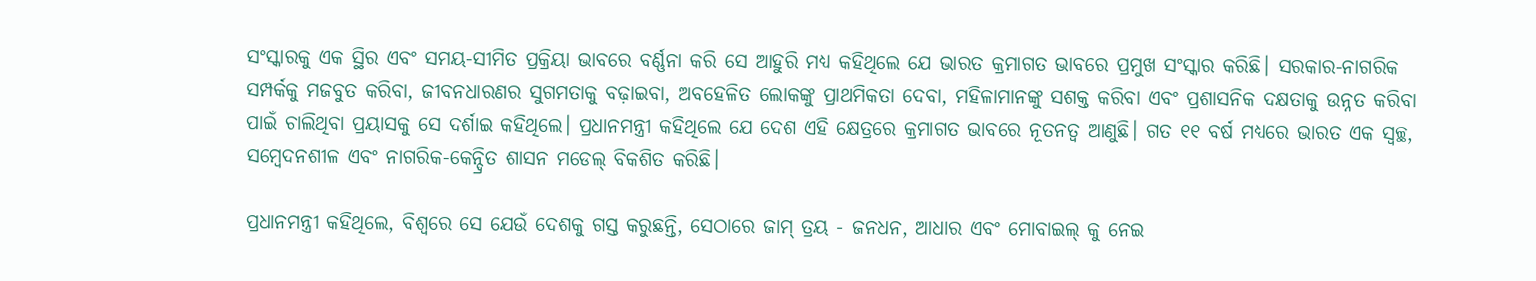ସଂସ୍କାରକୁ ଏକ ସ୍ଥିର ଏବଂ ସମୟ-ସୀମିତ ପ୍ରକ୍ରିୟା ଭାବରେ ବର୍ଣ୍ଣନା କରି ସେ ଆହୁରି ମଧ୍ୟ କହିଥିଲେ ଯେ ଭାରତ କ୍ରମାଗତ ଭାବରେ ପ୍ରମୁଖ ସଂସ୍କାର କରିଛି। ସରକାର-ନାଗରିକ ସମ୍ପର୍କକୁ ମଜବୁତ କରିବା, ଜୀବନଧାରଣର ସୁଗମତାକୁ ବଢ଼ାଇବା, ଅବହେଳିତ ଲୋକଙ୍କୁ ପ୍ରାଥମିକତା ଦେବା, ମହିଳାମାନଙ୍କୁ ସଶକ୍ତ କରିବା ଏବଂ ପ୍ରଶାସନିକ ଦକ୍ଷତାକୁ ଉନ୍ନତ କରିବା ପାଇଁ ଚାଲିଥିବା ପ୍ରୟାସକୁ ସେ ଦର୍ଶାଇ କହିଥିଲେ। ପ୍ରଧାନମନ୍ତ୍ରୀ କହିଥିଲେ ଯେ ଦେଶ ଏହି କ୍ଷେତ୍ରରେ କ୍ରମାଗତ ଭାବରେ ନୂତନତ୍ୱ ଆଣୁଛି। ଗତ ୧୧ ବର୍ଷ ମଧ୍ୟରେ ଭାରତ ଏକ ସ୍ୱଚ୍ଛ, ସମ୍ବେଦନଶୀଳ ଏବଂ ନାଗରିକ-କେନ୍ଦ୍ରିତ ଶାସନ ମଡେଲ୍ ବିକଶିତ କରିଛି।

ପ୍ରଧାନମନ୍ତ୍ରୀ କହିଥିଲେ, ବିଶ୍ୱରେ ସେ ଯେଉଁ ଦେଶକୁ ଗସ୍ତ କରୁଛନ୍ତି, ସେଠାରେ ଜାମ୍‌ ତ୍ରୟ - ଜନଧନ, ଆଧାର ଏବଂ ମୋବାଇଲ୍ କୁ ନେଇ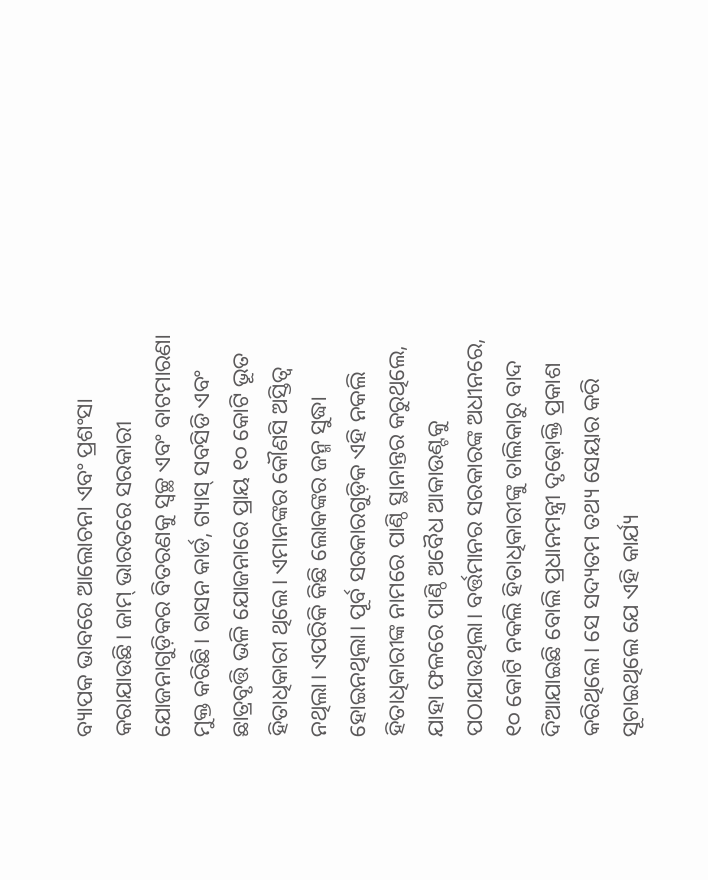ବ୍ୟାପକ ଭାବରେ ଆଲୋଚନା ଏବଂ ପ୍ରଶଂସା କରାଯାଉଛି। ଜାମ୍‌ ଭାରତରେ ସରକାରୀ ଯୋଜନାଗୁଡ଼ିକର ବିତରଣକୁ ସ୍ୱଚ୍ଛ ଏବଂ ବାଟମାରଣା ମୁକ୍ତ କରିଛି। ରାସନ କାର୍ଡ, ଗ୍ୟାସ୍ ସବସିଡି ଏବଂ ଛାତ୍ରବୃତ୍ତି ଭଳି ଯୋଜନାରେ ପ୍ରାୟ ୧୦ କୋଟି ଭୂତ ହିତାଧିକାରୀ ଥିଲେ। ଏମାନଙ୍କର କୌଣସି ଅସ୍ତିତ୍ୱ ନଥିଲା। ଏପରିକି କିଛି ଲୋକଙ୍କର ଜନ୍ମ ସୁଦ୍ଧା ହୋଇନଥିଲା। ପୂର୍ବ ସରକାରଗୁଡ଼ିକ ଏହି ନକଲି ହିତାଧିକାରୀଙ୍କ ନାମରେ ପାଣ୍ଠି ସ୍ଥାନାନ୍ତର କରୁଥିଲେ, ଯାହା ଫଳରେ ପାଣ୍ଠି ଅବୈଧ ଆକାଉଣ୍ଟକୁ ପଠାଯାଉଥିଲା। ବର୍ତ୍ତମାନର ସରକାରଙ୍କ ଅଧୀନରେ, ୧୦ କୋଟି ନକଲି ହିତାଧିକାରୀଙ୍କୁ ତାଲିକାରୁ ବାଦ ଦିଆଯାଇଛି ବୋଲି ପ୍ରଧାନମନ୍ତ୍ରୀ ଦୃଢ଼ୋକ୍ତି ପ୍ରକାଶ କରିଥିଲେ। ସେ ସଦ୍ୟତମ ତଥ୍ୟ ସେୟାର କରି ସୂଚାଇଥିଲେ ଯେ ଏହି କାର୍ଯ୍ୟ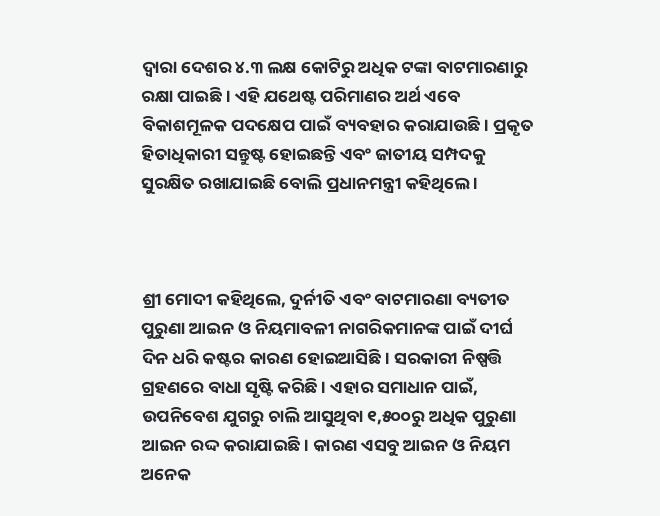ଦ୍ୱାରା ଦେଶର ୪.୩ ଲକ୍ଷ କୋଟିରୁ ଅଧିକ ଟଙ୍କା ବାଟମାରଣାରୁ ରକ୍ଷା ପାଇଛି । ଏହି ଯଥେଷ୍ଟ ପରିମାଣର ଅର୍ଥ ଏବେ ବିକାଶମୂଳକ ପଦକ୍ଷେପ ପାଇଁ ବ୍ୟବହାର କରାଯାଉଛି। ପ୍ରକୃତ ହିତାଧିକାରୀ ସନ୍ତୁଷ୍ଟ ହୋଇଛନ୍ତି ଏବଂ ଜାତୀୟ ସମ୍ପଦକୁ ସୁରକ୍ଷିତ ରଖାଯାଇଛି ବୋଲି ପ୍ରଧାନମନ୍ତ୍ରୀ କହିଥିଲେ ।



ଶ୍ରୀ ମୋଦୀ କହିଥିଲେ, ଦୁର୍ନୀତି ଏବଂ ବାଟମାରଣା ବ୍ୟତୀତ ପୁରୁଣା ଆଇନ ଓ ନିୟମାବଳୀ ନାଗରିକମାନଙ୍କ ପାଇଁ ଦୀର୍ଘ ଦିନ ଧରି କଷ୍ଟର କାରଣ ହୋଇଆସିଛି। ସରକାରୀ ନିଷ୍ପତ୍ତି ଗ୍ରହଣରେ ବାଧା ସୃଷ୍ଟି କରିଛି । ଏହାର ସମାଧାନ ପାଇଁ, ଉପନିବେଶ ଯୁଗରୁ ଚାଲି ଆସୁଥିବା ୧,୫୦୦ରୁ ଅଧିକ ପୁରୁଣା ଆଇନ ରଦ୍ଦ କରାଯାଇଛି। କାରଣ ଏସବୁ ଆଇନ ଓ ନିୟମ ଅନେକ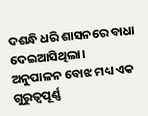ଦଶନ୍ଧି ଧରି ଶାସନରେ ବାଧା ଦେଇଆସିଥିଲା। ଅନୁପାଳନ ବୋଝ ମଧ୍ୟ ଏକ ଗୁରୁତ୍ୱପୂର୍ଣ୍ଣ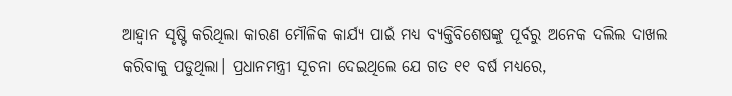ଆହ୍ୱାନ ସୃଷ୍ଟି କରିଥିଲା କାରଣ ମୌଳିକ କାର୍ଯ୍ୟ ପାଇଁ ମଧ୍ୟ ବ୍ୟକ୍ତିବିଶେଷଙ୍କୁ ପୂର୍ବରୁ ଅନେକ ଦଲିଲ ଦାଖଲ କରିବାକୁ ପଡୁଥିଲା। ପ୍ରଧାନମନ୍ତ୍ରୀ ସୂଚନା ଦେଇଥିଲେ ଯେ ଗତ ୧୧ ବର୍ଷ ମଧ୍ୟରେ,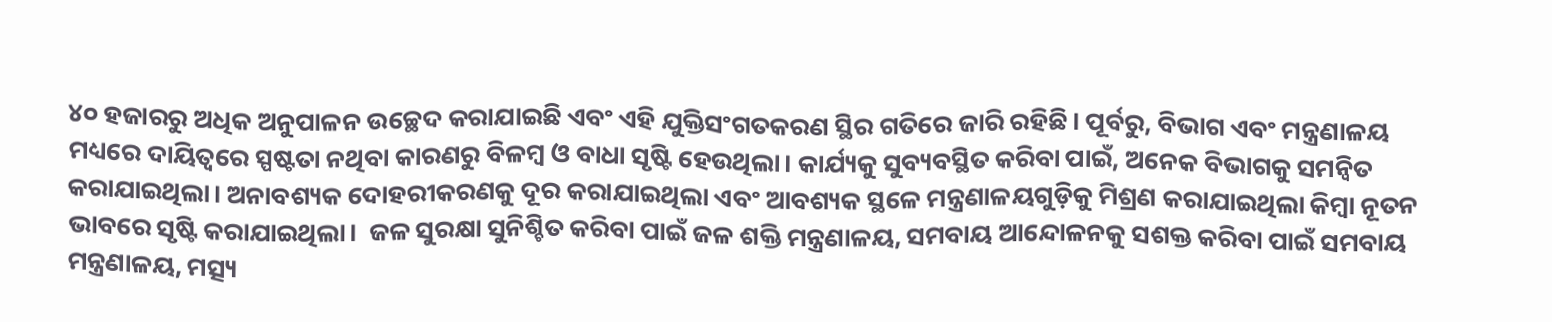୪୦ ହଜାରରୁ ଅଧିକ ଅନୁପାଳନ ଉଚ୍ଛେଦ କରାଯାଇଛି ଏବଂ ଏହି ଯୁକ୍ତିସଂଗତକରଣ ସ୍ଥିର ଗତିରେ ଜାରି ରହିଛି। ପୂର୍ବରୁ, ବିଭାଗ ଏବଂ ମନ୍ତ୍ରଣାଳୟ ମଧ୍ୟରେ ଦାୟିତ୍ୱରେ ସ୍ପଷ୍ଟତା ନଥିବା କାରଣରୁ ବିଳମ୍ବ ଓ ବାଧା ସୃଷ୍ଟି ହେଉଥିଲା। କାର୍ଯ୍ୟକୁ ସୁବ୍ୟବସ୍ଥିତ କରିବା ପାଇଁ, ଅନେକ ବିଭାଗକୁ ସମନ୍ୱିତ କରାଯାଇଥିଲା। ଅନାବଶ୍ୟକ ଦୋହରୀକରଣକୁ ଦୂର କରାଯାଇଥିଲା ଏବଂ ଆବଶ୍ୟକ ସ୍ଥଳେ ମନ୍ତ୍ରଣାଳୟଗୁଡ଼ିକୁ ମିଶ୍ରଣ କରାଯାଇଥିଲା କିମ୍ବା ନୂତନ ଭାବରେ ସୃଷ୍ଟି କରାଯାଇଥିଲା।  ଜଳ ସୁରକ୍ଷା ସୁନିଶ୍ଚିତ କରିବା ପାଇଁ ଜଳ ଶକ୍ତି ମନ୍ତ୍ରଣାଳୟ, ସମବାୟ ଆନ୍ଦୋଳନକୁ ସଶକ୍ତ କରିବା ପାଇଁ ସମବାୟ ମନ୍ତ୍ରଣାଳୟ, ମତ୍ସ୍ୟ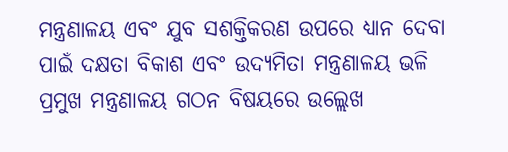ମନ୍ତ୍ରଣାଳୟ ଏବଂ ଯୁବ ସଶକ୍ତିକରଣ ଉପରେ ଧ୍ୟାନ ଦେବା ପାଇଁ ଦକ୍ଷତା ବିକାଶ ଏବଂ ଉଦ୍ୟମିତା ମନ୍ତ୍ରଣାଳୟ ଭଳି ପ୍ରମୁଖ ମନ୍ତ୍ରଣାଳୟ ଗଠନ ବିଷୟରେ ଉଲ୍ଲେଖ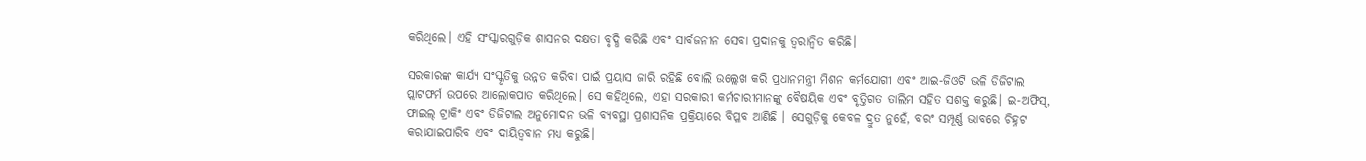କରିଥିଲେ। ଏହି ସଂସ୍କାରଗୁଡ଼ିକ ଶାସନର ଦକ୍ଷତା ବୃଦ୍ଧି କରିଛି ଏବଂ ସାର୍ବଜନୀନ ସେବା ପ୍ରଦାନକୁ ତ୍ୱରାନ୍ୱିତ କରିଛି।

ସରକାରଙ୍କ କାର୍ଯ୍ୟ ସଂସ୍କୃତିକୁ ଉନ୍ନତ କରିବା ପାଇଁ ପ୍ରୟାସ ଜାରି ରହିଛି ବୋଲି ଉଲ୍ଲେଖ କରି ପ୍ରଧାନମନ୍ତ୍ରୀ ମିଶନ କର୍ମଯୋଗୀ ଏବଂ ଆଇ-ଜିଓଟି ଭଳି ଡିଜିଟାଲ ପ୍ଲାଟଫର୍ମ ଉପରେ ଆଲୋକପାତ କରିଥିଲେ। ସେ କହିଥିଲେ, ଏହା ସରକାରୀ କର୍ମଚାରୀମାନଙ୍କୁ ବୈଷୟିକ ଏବଂ ବୃତ୍ତିଗତ ତାଲିମ ସହିତ ସଶକ୍ତ କରୁଛି। ଇ-ଅଫିସ୍, ଫାଇଲ୍ ଟ୍ରାକିଂ ଏବଂ ଡିଜିଟାଲ ଅନୁମୋଦନ ଭଳି ବ୍ୟବସ୍ଥା ପ୍ରଶାସନିକ ପ୍ରକ୍ରିୟାରେ ବିପ୍ଳବ ଆଣିଛି । ସେଗୁଡ଼ିକୁ କେବଳ ଦ୍ରୁତ ନୁହେଁ, ବରଂ ସମ୍ପୂର୍ଣ୍ଣ ଭାବରେ ଚିହ୍ନଟ କରାଯାଇପାରିବ ଏବଂ ଦାୟିତ୍ୱବାନ ମଧ୍ୟ କରୁଛି।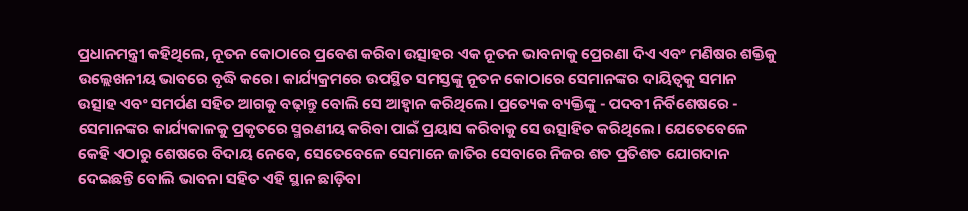ପ୍ରଧାନମନ୍ତ୍ରୀ କହିଥିଲେ, ନୂତନ କୋଠାରେ ପ୍ରବେଶ କରିବା ଉତ୍ସାହର ଏକ ନୂତନ ଭାବନାକୁ ପ୍ରେରଣା ଦିଏ ଏବଂ ମଣିଷର ଶକ୍ତିକୁ ଉଲ୍ଲେଖନୀୟ ଭାବରେ ବୃଦ୍ଧି କରେ। କାର୍ଯ୍ୟକ୍ରମରେ ଉପସ୍ଥିତ ସମସ୍ତଙ୍କୁ ନୂତନ କୋଠାରେ ସେମାନଙ୍କର ଦାୟିତ୍ୱକୁ ସମାନ ଉତ୍ସାହ ଏବଂ ସମର୍ପଣ ସହିତ ଆଗକୁ ବଢ଼ାନ୍ତୁ ବୋଲି ସେ ଆହ୍ୱାନ କରିଥିଲେ। ପ୍ରତ୍ୟେକ ବ୍ୟକ୍ତିଙ୍କୁ - ପଦବୀ ନିର୍ବିଶେଷରେ - ସେମାନଙ୍କର କାର୍ଯ୍ୟକାଳକୁ ପ୍ରକୃତରେ ସ୍ମରଣୀୟ କରିବା ପାଇଁ ପ୍ରୟାସ କରିବାକୁ ସେ ଉତ୍ସାହିତ କରିଥିଲେ। ଯେତେବେଳେ କେହି ଏଠାରୁ ଶେଷରେ ବିଦାୟ ନେବେ, ସେତେବେଳେ ସେମାନେ ଜାତିର ସେବାରେ ନିଜର ଶତ ପ୍ରତିଶତ ଯୋଗଦାନ ଦେଇଛନ୍ତି ବୋଲି ଭାବନା ସହିତ ଏହି ସ୍ଥାନ ଛାଡ଼ିବା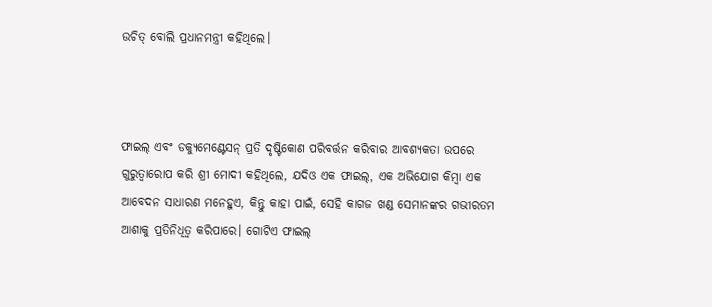ଉଚିତ୍‌ ବୋଲି ପ୍ରଧାନମନ୍ତ୍ରୀ କହିଥିଲେ।



ଫାଇଲ୍ ଏବଂ ଡକ୍ୟୁମେଣ୍ଟେସନ୍ ପ୍ରତି ଦୃଷ୍ଟିକୋଣ ପରିବର୍ତ୍ତନ କରିବାର ଆବଶ୍ୟକତା ଉପରେ ଗୁରୁତ୍ୱାରୋପ କରି ଶ୍ରୀ ମୋଦୀ କହିଥିଲେ, ଯଦିଓ ଏକ ଫାଇଲ୍, ଏକ ଅଭିଯୋଗ କିମ୍ବା ଏକ ଆବେଦନ ସାଧାରଣ ମନେହୁଏ, କିନ୍ତୁ କାହା ପାଇଁ, ସେହି କାଗଜ ଖଣ୍ଡ ସେମାନଙ୍କର ଗଭୀରତମ ଆଶାକୁ ପ୍ରତିନିଧିତ୍ୱ କରିପାରେ। ଗୋଟିଏ ଫାଇଲ୍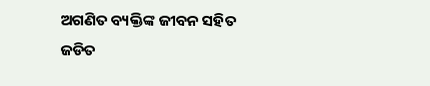ଅଗଣିତ ବ୍ୟକ୍ତିଙ୍କ ଜୀବନ ସହିତ ଜଡିତ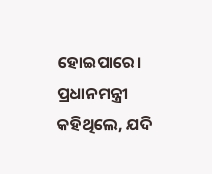ହୋଇପାରେ। ପ୍ରଧାନମନ୍ତ୍ରୀ କହିଥିଲେ, ଯଦି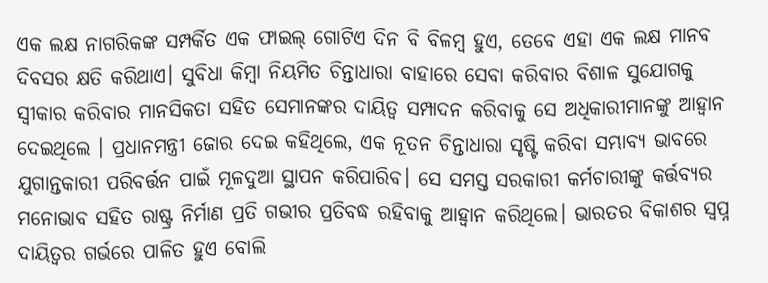ଏକ ଲକ୍ଷ ନାଗରିକଙ୍କ ସମ୍ପର୍କିତ ଏକ ଫାଇଲ୍ ଗୋଟିଏ ଦିନ ବି ବିଳମ୍ବ ହୁଏ, ତେବେ ଏହା ଏକ ଲକ୍ଷ ମାନବ ଦିବସର କ୍ଷତି କରିଥାଏ। ସୁବିଧା କିମ୍ବା ନିୟମିତ ଚିନ୍ତାଧାରା ବାହାରେ ସେବା କରିବାର ବିଶାଳ ସୁଯୋଗକୁ ସ୍ୱୀକାର କରିବାର ମାନସିକତା ସହିତ ସେମାନଙ୍କର ଦାୟିତ୍ୱ ସମ୍ପାଦନ କରିବାକୁ ସେ ଅଧିକାରୀମାନଙ୍କୁ ଆହ୍ୱାନ ଦେଇଥିଲେ । ପ୍ରଧାନମନ୍ତ୍ରୀ ଜୋର ଦେଇ କହିଥିଲେ, ଏକ ନୂତନ ଚିନ୍ତାଧାରା ସୃଷ୍ଟି କରିବା ସମ୍ଭାବ୍ୟ ଭାବରେ ଯୁଗାନ୍ତକାରୀ ପରିବର୍ତ୍ତନ ପାଇଁ ମୂଳଦୁଆ ସ୍ଥାପନ କରିପାରିବ। ସେ ସମସ୍ତ ସରକାରୀ କର୍ମଚାରୀଙ୍କୁ କର୍ତ୍ତବ୍ୟର ମନୋଭାବ ସହିତ ରାଷ୍ଟ୍ର ନିର୍ମାଣ ପ୍ରତି ଗଭୀର ପ୍ରତିବଦ୍ଧ ରହିବାକୁ ଆହ୍ୱାନ କରିଥିଲେ। ଭାରତର ବିକାଶର ସ୍ୱପ୍ନ ଦାୟିତ୍ୱର ଗର୍ଭରେ ପାଳିତ ହୁଏ ବୋଲି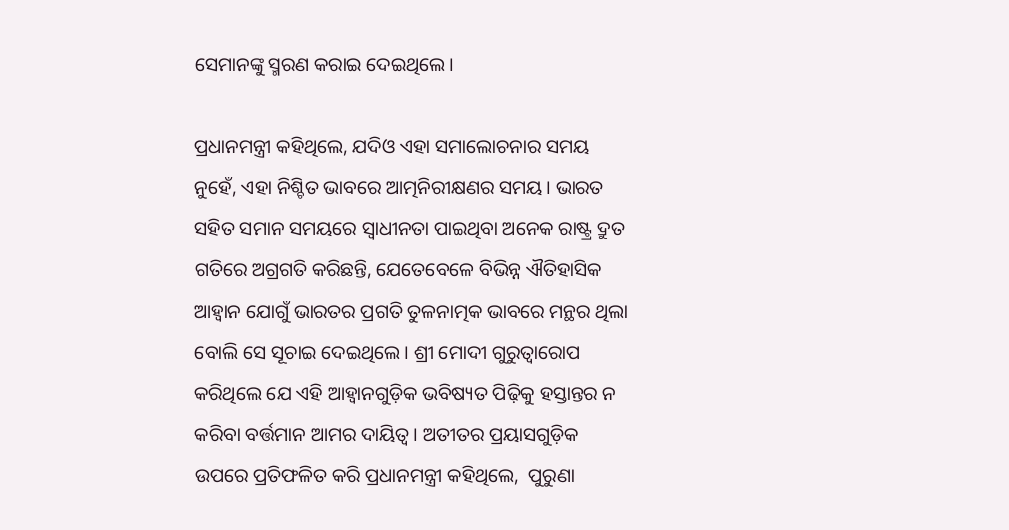ସେମାନଙ୍କୁ ସ୍ମରଣ କରାଇ ଦେଇଥିଲେ।

ପ୍ରଧାନମନ୍ତ୍ରୀ କହିଥିଲେ, ଯଦିଓ ଏହା ସମାଲୋଚନାର ସମୟ ନୁହେଁ, ଏହା ନିଶ୍ଚିତ ଭାବରେ ଆତ୍ମନିରୀକ୍ଷଣର ସମୟ। ଭାରତ ସହିତ ସମାନ ସମୟରେ ସ୍ୱାଧୀନତା ପାଇଥିବା ଅନେକ ରାଷ୍ଟ୍ର ଦ୍ରୁତ ଗତିରେ ଅଗ୍ରଗତି କରିଛନ୍ତି, ଯେତେବେଳେ ବିଭିନ୍ନ ଐତିହାସିକ ଆହ୍ୱାନ ଯୋଗୁଁ ଭାରତର ପ୍ରଗତି ତୁଳନାତ୍ମକ ଭାବରେ ମନ୍ଥର ଥିଲା ବୋଲି ସେ ସୂଚାଇ ଦେଇଥିଲେ। ଶ୍ରୀ ମୋଦୀ ଗୁରୁତ୍ୱାରୋପ କରିଥିଲେ ଯେ ଏହି ଆହ୍ୱାନଗୁଡ଼ିକ ଭବିଷ୍ୟତ ପିଢ଼ିକୁ ହସ୍ତାନ୍ତର ନ କରିବା ବର୍ତ୍ତମାନ ଆମର ଦାୟିତ୍ୱ। ଅତୀତର ପ୍ରୟାସଗୁଡ଼ିକ ଉପରେ ପ୍ରତିଫଳିତ କରି ପ୍ରଧାନମନ୍ତ୍ରୀ କହିଥିଲେ,  ପୁରୁଣା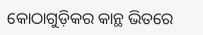କୋଠାଗୁଡ଼ିକର କାନ୍ଥ ଭିତରେ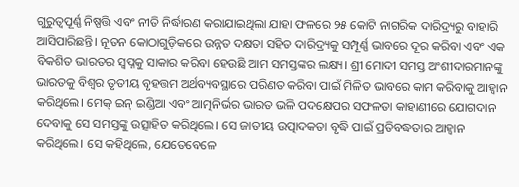ଗୁରୁତ୍ୱପୂର୍ଣ୍ଣ ନିଷ୍ପତ୍ତି ଏବଂ ନୀତି ନିର୍ଦ୍ଧାରଣ କରାଯାଇଥିଲା ଯାହା ଫଳରେ ୨୫ କୋଟି ନାଗରିକ ଦାରିଦ୍ର୍ୟରୁ ବାହାରି ଆସିପାରିଛନ୍ତି। ନୂତନ କୋଠାଗୁଡ଼ିକରେ ଉନ୍ନତ ଦକ୍ଷତା ସହିତ ଦାରିଦ୍ର୍ୟକୁ ସମ୍ପୂର୍ଣ୍ଣ ଭାବରେ ଦୂର କରିବା ଏବଂ ଏକ ବିକଶିତ ଭାରତର ସ୍ୱପ୍ନକୁ ସାକାର କରିବା ହେଉଛି ଆମ ସମସ୍ତଙ୍କର ଲକ୍ଷ୍ୟ। ଶ୍ରୀ ମୋଦୀ ସମସ୍ତ ଅଂଶୀଦାରମାନଙ୍କୁ ଭାରତକୁ ବିଶ୍ୱର ତୃତୀୟ ବୃହତ୍ତମ ଅର୍ଥବ୍ୟବସ୍ଥାରେ ପରିଣତ କରିବା ପାଇଁ ମିଳିତ ଭାବରେ କାମ କରିବାକୁ ଆହ୍ୱାନ କରିଥିଲେ। ମେକ୍ ଇନ୍ ଇଣ୍ଡିଆ ଏବଂ ଆତ୍ମନିର୍ଭର ଭାରତ ଭଳି ପଦକ୍ଷେପର ସଫଳତା କାହାଣୀରେ ଯୋଗଦାନ ଦେବାକୁ ସେ ସମସ୍ତଙ୍କୁ ଉତ୍ସାହିତ କରିଥିଲେ। ସେ ଜାତୀୟ ଉତ୍ପାଦକତା ବୃଦ୍ଧି ପାଇଁ ପ୍ରତିବଦ୍ଧତାର ଆହ୍ୱାନ କରିଥିଲେ। ସେ କହିଥିଲେ, ଯେତେବେଳେ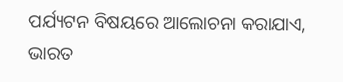ପର୍ଯ୍ୟଟନ ବିଷୟରେ ଆଲୋଚନା କରାଯାଏ, ଭାରତ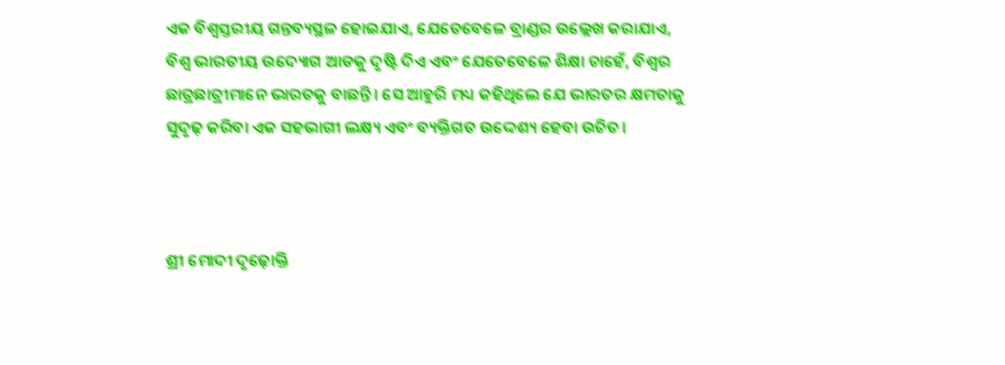ଏକ ବିଶ୍ୱସ୍ତରୀୟ ଗନ୍ତବ୍ୟସ୍ଥଳ ହୋଇଯାଏ, ଯେତେବେଳେ ବ୍ରାଣ୍ଡର ଉଲ୍ଲେଖ କରାଯାଏ, ବିଶ୍ୱ ଭାରତୀୟ ଉଦ୍ୟୋଗ ଆଡକୁ ଦୃଷ୍ଟି ଦିଏ ଏବଂ ଯେତେବେଳେ ଶିକ୍ଷା ଚାହେଁ, ବିଶ୍ୱର ଛାତ୍ରଛାତ୍ରୀମାନେ ଭାରତକୁ ବାଛନ୍ତି। ସେ ଆହୁରି ମଧ୍ୟ କହିଥିଲେ ଯେ ଭାରତର କ୍ଷମତାକୁ ସୁଦୃଢ଼ କରିବା ଏକ ସହଭାଗୀ ଲକ୍ଷ୍ୟ ଏବଂ ବ୍ୟକ୍ତିଗତ ଉଦ୍ଦେଶ୍ୟ ହେବା ଉଚିତ।



ଶ୍ରୀ ମୋଦୀ ଦୃଢ଼ୋକ୍ତି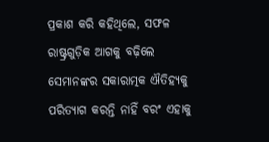ପ୍ରକାଶ କରି କହିଥିଲେ, ସଫଳ ରାଷ୍ଟ୍ରଗୁଡ଼ିକ ଆଗକୁ ବଢ଼ିଲେ ସେମାନଙ୍କର ସକାରାତ୍ମକ ଐତିହ୍ୟକୁ ପରିତ୍ୟାଗ କରନ୍ତି ନାହିଁ ବରଂ ଏହାକୁ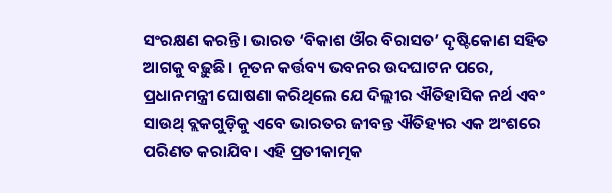ସଂରକ୍ଷଣ କରନ୍ତି। ଭାରତ ‘ବିକାଶ ଔର ବିରାସତ’ ଦୃଷ୍ଟିକୋଣ ସହିତ ଆଗକୁ ବଢ଼ୁଛି। ନୂତନ କର୍ତ୍ତବ୍ୟ ଭବନର ଉଦଘାଟନ ପରେ, ପ୍ରଧାନମନ୍ତ୍ରୀ ଘୋଷଣା କରିଥିଲେ ଯେ ଦିଲ୍ଲୀର ଐତିହାସିକ ନର୍ଥ ଏବଂ ସାଉଥ୍‌ ବ୍ଲକଗୁଡ଼ିକୁ ଏବେ ଭାରତର ଜୀବନ୍ତ ଐତିହ୍ୟର ଏକ ଅଂଶରେ ପରିଣତ କରାଯିବ। ଏହି ପ୍ରତୀକାତ୍ମକ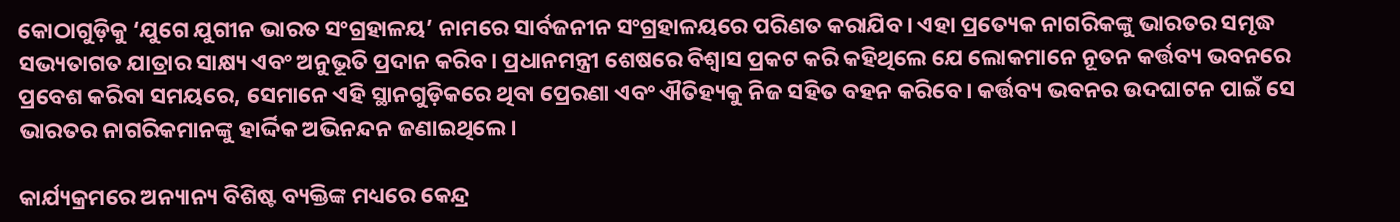କୋଠାଗୁଡ଼ିକୁ ‘ଯୁଗେ ଯୁଗୀନ ଭାରତ ସଂଗ୍ରହାଳୟ’ ନାମରେ ସାର୍ବଜନୀନ ସଂଗ୍ରହାଳୟରେ ପରିଣତ କରାଯିବ। ଏହା ପ୍ରତ୍ୟେକ ନାଗରିକଙ୍କୁ ଭାରତର ସମୃଦ୍ଧ ସଭ୍ୟତାଗତ ଯାତ୍ରାର ସାକ୍ଷ୍ୟ ଏବଂ ଅନୁଭୂତି ପ୍ରଦାନ କରିବ। ପ୍ରଧାନମନ୍ତ୍ରୀ ଶେଷରେ ବିଶ୍ୱାସ ପ୍ରକଟ କରି କହିଥିଲେ ଯେ ଲୋକମାନେ ନୂତନ କର୍ତ୍ତବ୍ୟ ଭବନରେ ପ୍ରବେଶ କରିବା ସମୟରେ, ସେମାନେ ଏହି ସ୍ଥାନଗୁଡ଼ିକରେ ଥିବା ପ୍ରେରଣା ଏବଂ ଐତିହ୍ୟକୁ ନିଜ ସହିତ ବହନ କରିବେ। କର୍ତ୍ତବ୍ୟ ଭବନର ଉଦଘାଟନ ପାଇଁ ସେ ଭାରତର ନାଗରିକମାନଙ୍କୁ ହାର୍ଦ୍ଦିକ ଅଭିନନ୍ଦନ ଜଣାଇଥିଲେ।

କାର୍ଯ୍ୟକ୍ରମରେ ଅନ୍ୟାନ୍ୟ ବିଶିଷ୍ଟ ବ୍ୟକ୍ତିଙ୍କ ମଧ୍ୟରେ କେନ୍ଦ୍ର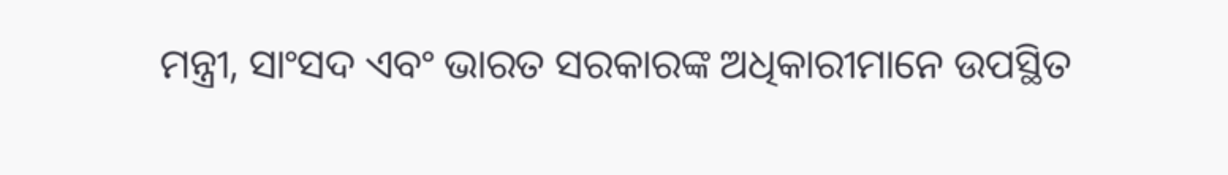ମନ୍ତ୍ରୀ, ସାଂସଦ ଏବଂ ଭାରତ ସରକାରଙ୍କ ଅଧିକାରୀମାନେ ଉପସ୍ଥିତ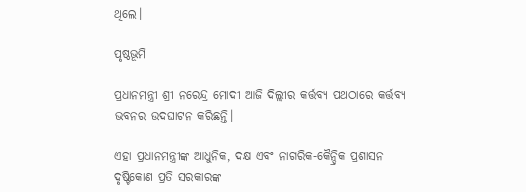ଥିଲେ।

ପୃଷ୍ଠଭୂମି

ପ୍ରଧାନମନ୍ତ୍ରୀ ଶ୍ରୀ ନରେନ୍ଦ୍ର ମୋଦୀ ଆଜି ଦିଲ୍ଲୀର କର୍ତ୍ତବ୍ୟ ପଥଠାରେ କର୍ତ୍ତବ୍ୟ ଭବନର ଉଦଘାଟନ କରିଛନ୍ତି।

ଏହା ପ୍ରଧାନମନ୍ତ୍ରୀଙ୍କ ଆଧୁନିକ, ଦକ୍ଷ ଏବଂ ନାଗରିକ-କୈନ୍ଦ୍ରିକ ପ୍ରଶାସନ ଦୃଷ୍ଟିକୋଣ ପ୍ରତି ସରକାରଙ୍କ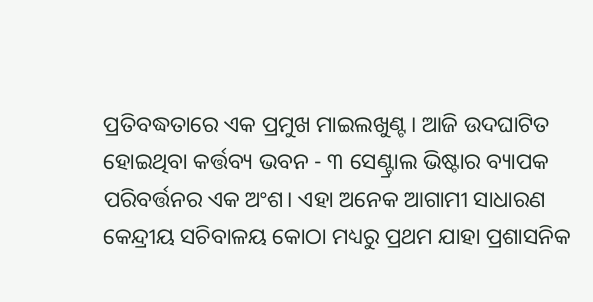ପ୍ରତିବଦ୍ଧତାରେ ଏକ ପ୍ରମୁଖ ମାଇଲଖୁଣ୍ଟ। ଆଜି ଉଦଘାଟିତ ହୋଇଥିବା କର୍ତ୍ତବ୍ୟ ଭବନ - ୩ ସେଣ୍ଟ୍ରାଲ ଭିଷ୍ଟାର ବ୍ୟାପକ ପରିବର୍ତ୍ତନର ଏକ ଅଂଶ। ଏହା ଅନେକ ଆଗାମୀ ସାଧାରଣ କେନ୍ଦ୍ରୀୟ ସଚିବାଳୟ କୋଠା ମଧ୍ୟରୁ ପ୍ରଥମ ଯାହା ପ୍ରଶାସନିକ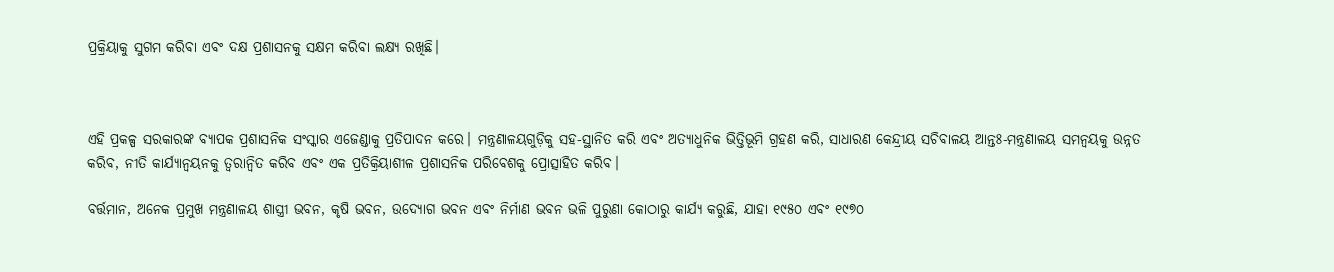ପ୍ରକ୍ରିୟାକୁ ସୁଗମ କରିବା ଏବଂ ଦକ୍ଷ ପ୍ରଶାସନକୁ ସକ୍ଷମ କରିବା ଲକ୍ଷ୍ୟ ରଖିଛି।



ଏହି ପ୍ରକଳ୍ପ ସରକାରଙ୍କ ବ୍ୟାପକ ପ୍ରଶାସନିକ ସଂସ୍କାର ଏଜେଣ୍ଡାକୁ ପ୍ରତିପାଦନ କରେ। ମନ୍ତ୍ରଣାଳୟଗୁଡ଼ିକୁ ସହ-ସ୍ଥାନିତ କରି ଏବଂ ଅତ୍ୟାଧୁନିକ ଭିତ୍ତିଭୂମି ଗ୍ରହଣ କରି, ସାଧାରଣ କେନ୍ଦ୍ରୀୟ ସଚିବାଳୟ ଆନ୍ତଃ-ମନ୍ତ୍ରଣାଳୟ ସମନ୍ୱୟକୁ ଉନ୍ନତ କରିବ, ନୀତି କାର୍ଯ୍ୟାନ୍ୱୟନକୁ ତ୍ୱରାନ୍ୱିତ କରିବ ଏବଂ ଏକ ପ୍ରତିକ୍ରିୟାଶୀଳ ପ୍ରଶାସନିକ ପରିବେଶକୁ ପ୍ରୋତ୍ସାହିତ କରିବ।

ବର୍ତ୍ତମାନ, ଅନେକ ପ୍ରମୁଖ ମନ୍ତ୍ରଣାଳୟ ଶାସ୍ତ୍ରୀ ଭବନ, କୃଷି ଭବନ, ଉଦ୍ୟୋଗ ଭବନ ଏବଂ ନିର୍ମାଣ ଭବନ ଭଳି ପୁରୁଣା କୋଠାରୁ କାର୍ଯ୍ୟ କରୁଛି, ଯାହା ୧୯୫୦ ଏବଂ ୧୯୭୦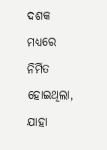ଦଶକ ମଧ୍ୟରେ ନିର୍ମିତ ହୋଇଥିଲା, ଯାହା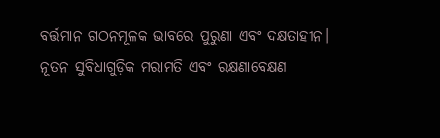ବର୍ତ୍ତମାନ ଗଠନମୂଳକ ଭାବରେ ପୁରୁଣା ଏବଂ ଦକ୍ଷତାହୀନ। ନୂତନ ସୁବିଧାଗୁଡ଼ିକ ମରାମତି ଏବଂ ରକ୍ଷଣାବେକ୍ଷଣ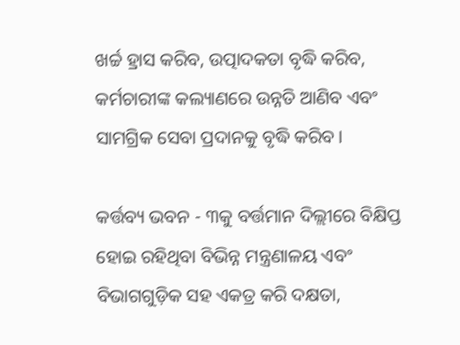ଖର୍ଚ୍ଚ ହ୍ରାସ କରିବ, ଉତ୍ପାଦକତା ବୃଦ୍ଧି କରିବ, କର୍ମଚାରୀଙ୍କ କଲ୍ୟାଣରେ ଉନ୍ନତି ଆଣିବ ଏବଂ ସାମଗ୍ରିକ ସେବା ପ୍ରଦାନକୁ ବୃଦ୍ଧି କରିବ।

କର୍ତ୍ତବ୍ୟ ଭବନ - ୩କୁ ବର୍ତ୍ତମାନ ଦିଲ୍ଲୀରେ ବିକ୍ଷିପ୍ତ ହୋଇ ରହିଥିବା ବିଭିନ୍ନ ମନ୍ତ୍ରଣାଳୟ ଏବଂ ବିଭାଗଗୁଡ଼ିକ ସହ ଏକତ୍ର କରି ଦକ୍ଷତା,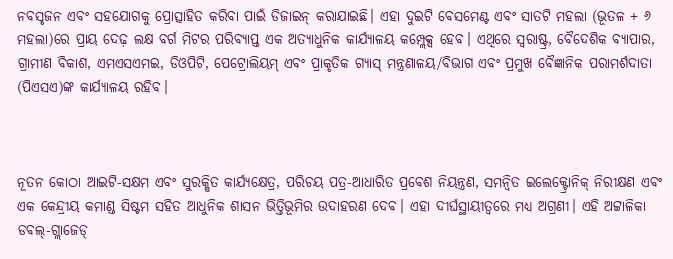ନବସୃଜନ ଏବଂ ସହଯୋଗକୁ ପ୍ରୋତ୍ସାହିତ କରିବା ପାଇଁ ଡିଜାଇନ୍ କରାଯାଇଛି। ଏହା ଦୁଇଟି ବେସମେଣ୍ଟ ଏବଂ ସାତଟି ମହଲା (ଭୂତଳ + ୬ ମହଲା)ରେ ପ୍ରାୟ ଦେଢ଼ ଲକ୍ଷ ବର୍ଗ ମିଟର ପରିବ୍ୟାପ୍ତ ଏକ ଅତ୍ୟାଧୁନିକ କାର୍ଯ୍ୟାଳୟ କମ୍ପ୍ଲେକ୍ସ ହେବ। ଏଥିରେ ସ୍ୱରାଷ୍ଟ୍ର, ବୈଦେଶିକ ବ୍ୟାପାର, ଗ୍ରାମୀଣ ବିକାଶ, ଏମଏସଏମଇ, ଡିଓପିଟି, ପେଟ୍ରୋଲିୟମ୍ ଏବଂ ପ୍ରାକୃତିକ ଗ୍ୟାସ୍ ମନ୍ତ୍ରଣାଳୟ/ବିଭାଗ ଏବଂ ପ୍ରମୁଖ ବୈଜ୍ଞାନିକ ପରାମର୍ଶଦାତା (ପିଏସଏ)ଙ୍କ କାର୍ଯ୍ୟାଳୟ ରହିବ।



ନୂତନ କୋଠା ଆଇଟି-ସକ୍ଷମ ଏବଂ ସୁରକ୍ଷିତ କାର୍ଯ୍ୟକ୍ଷେତ୍ର, ପରିଚୟ ପତ୍ର-ଆଧାରିତ ପ୍ରବେଶ ନିୟନ୍ତ୍ରଣ, ସମନ୍ୱିତ ଇଲେକ୍ଟ୍ରୋନିକ୍ ନିରୀକ୍ଷଣ ଏବଂ ଏକ କେନ୍ଦ୍ରୀୟ କମାଣ୍ଡ ସିଷ୍ଟମ ସହିତ ଆଧୁନିକ ଶାସନ ଭିତ୍ତିଭୂମିର ଉଦାହରଣ ଦେବ। ଏହା ଦୀର୍ଘସ୍ଥାୟୀତ୍ୱରେ ମଧ୍ୟ ଅଗ୍ରଣୀ। ଏହି ଅଟ୍ଟାଳିକା ଡବଲ୍-ଗ୍ଲାଜେଡ୍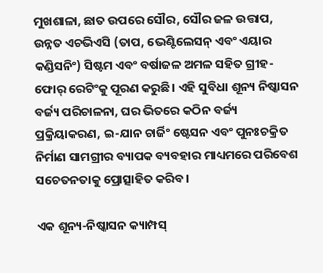ମୁଖଶାଳା, ଛାତ ଉପରେ ସୌର, ସୌର ଜଳ ଉତ୍ତାପ, ଉନ୍ନତ ଏଚଭିଏସି (ତାପ, ଭେଣ୍ଟିଲେସନ୍ ଏବଂ ଏୟାର କଣ୍ଡିସନିଂ) ସିଷ୍ଟମ ଏବଂ ବର୍ଷାଜଳ ଅମଳ ସହିତ ଗ୍ରୀହ-ଫୋର୍‌ ରେଟିଂକୁ ପୂରଣ କରୁଛି। ଏହି ସୁବିଧା ଶୂନ୍ୟ ନିଷ୍କାସନ ବର୍ଜ୍ୟ ପରିଚାଳନା, ଘର ଭିତରେ କଠିନ ବର୍ଜ୍ୟ ପ୍ରକ୍ରିୟାକରଣ, ଇ-ଯାନ ଚାର୍ଜିଂ ଷ୍ଟେସନ ଏବଂ ପୁନଃଚକ୍ରିତ ନିର୍ମାଣ ସାମଗ୍ରୀର ବ୍ୟାପକ ବ୍ୟବହାର ମାଧ୍ୟମରେ ପରିବେଶ ସଚେତନତାକୁ ପ୍ରୋତ୍ସାହିତ କରିବ।

ଏକ ଶୂନ୍ୟ-ନିଷ୍କାସନ କ୍ୟାମ୍ପସ୍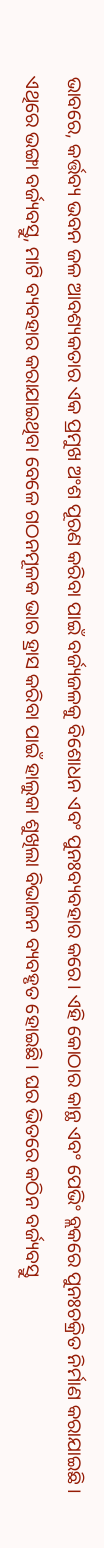ଭାବରେ, କର୍ତ୍ତବ୍ୟ ଭବନ ଜଳ ଆବଶ୍ୟକତାର ଏକ ପ୍ରମୁଖ ଅଂଶ ପୂରଣ କରିବା ପାଇଁ ବର୍ଜ୍ୟଜଳକୁ ବିଶୋଧନ ଏବଂ ପୁନଃବ୍ୟବହାର କରେ। ଏହି କୋଠାର କାନ୍ଥ ଏବଂ ପେଭିଂ ବ୍ଲକରେ ପୁନଃଚକ୍ରିତ ନିର୍ମାଣ କରାଯାଇଛି । ଏଥିରେ ଭଙ୍ଗା ବର୍ଜ୍ୟବସ୍ତୁ, ମାଟି ବ୍ୟବହାର କରାଯାଇଥିବା ବେଳେ ଗଠନମୂଳକ ଭାର ହ୍ରାସ କରିବା ପାଇଁ ହାଲୁକା ଶୁଖିଲା ବିଭାଜନ ବ୍ୟବହୃତ ହୋଇଛି । ଘର ଭିତରେ କଠିନ ବର୍ଜ୍ୟବସ୍ତୁ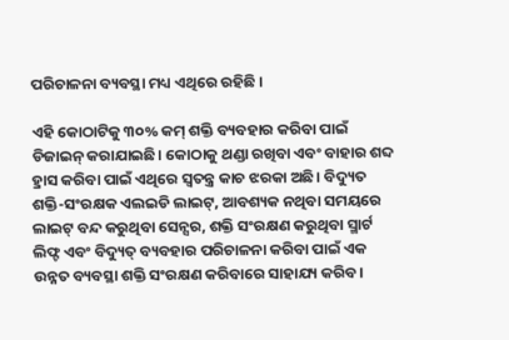ପରିଚାଳନା ବ୍ୟବସ୍ଥା ମଧ୍ୟ ଏଥିରେ ରହିଛି ।

ଏହି କୋଠାଟିକୁ ୩୦% କମ୍ ଶକ୍ତି ବ୍ୟବହାର କରିବା ପାଇଁ ଡିଜାଇନ୍ କରାଯାଇଛି। କୋଠାକୁ ଥଣ୍ଡା ରଖିବା ଏବଂ ବାହାର ଶବ୍ଦ ହ୍ରାସ କରିବା ପାଇଁ ଏଥିରେ ସ୍ୱତନ୍ତ୍ର କାଚ ଝରକା ଅଛି। ବିଦ୍ୟୁତ ଶକ୍ତି-ସଂରକ୍ଷକ ଏଲଇଡି ଲାଇଟ୍, ଆବଶ୍ୟକ ନଥିବା ସମୟରେ ଲାଇଟ୍ ବନ୍ଦ କରୁଥିବା ସେନ୍ସର, ଶକ୍ତି ସଂରକ୍ଷଣ କରୁଥିବା ସ୍ମାର୍ଟ ଲିଫ୍ଟ ଏବଂ ବିଦ୍ୟୁତ୍ ବ୍ୟବହାର ପରିଚାଳନା କରିବା ପାଇଁ ଏକ ଉନ୍ନତ ବ୍ୟବସ୍ଥା ଶକ୍ତି ସଂରକ୍ଷଣ କରିବାରେ ସାହାଯ୍ୟ କରିବ।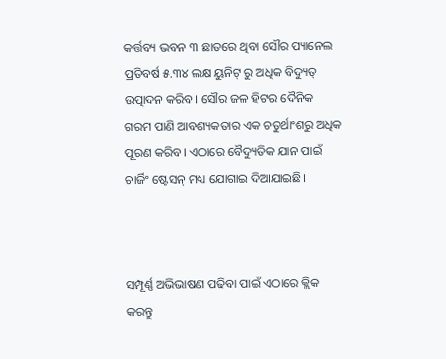କର୍ତ୍ତବ୍ୟ ଭବନ ୩ ଛାତରେ ଥିବା ସୌର ପ୍ୟାନେଲ ପ୍ରତିବର୍ଷ ୫.୩୪ ଲକ୍ଷ ୟୁନିଟ୍ ରୁ ଅଧିକ ବିଦ୍ୟୁତ୍ ଉତ୍ପାଦନ କରିବ। ସୌର ଜଳ ହିଟର ଦୈନିକ ଗରମ ପାଣି ଆବଶ୍ୟକତାର ଏକ ଚତୁର୍ଥାଂଶରୁ ଅଧିକ ପୂରଣ କରିବ। ଏଠାରେ ବୈଦ୍ୟୁତିକ ଯାନ ପାଇଁ ଚାର୍ଜିଂ ଷ୍ଟେସନ୍ ମଧ୍ୟ ଯୋଗାଇ ଦିଆଯାଇଛି।



ସମ୍ପୂର୍ଣ୍ଣ ଅଭିଭାଷଣ ପଢିବା ପାଇଁ ଏଠାରେ କ୍ଲିକ କରନ୍ତୁ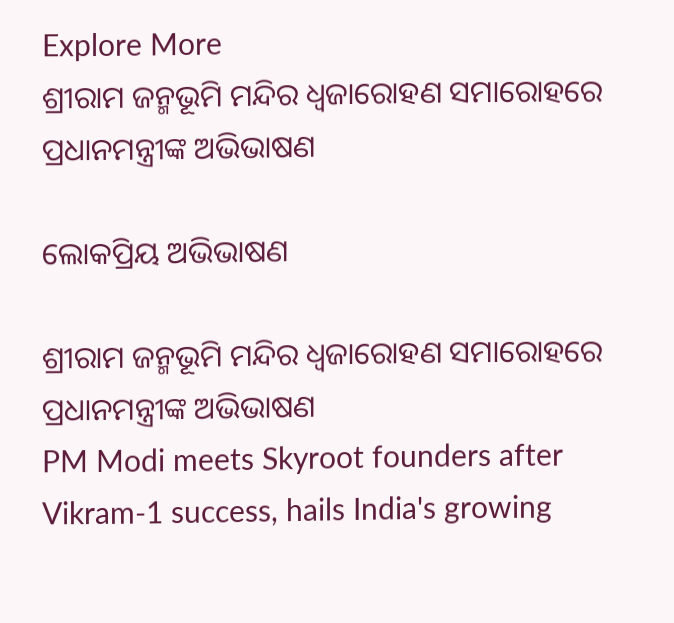Explore More
ଶ୍ରୀରାମ ଜନ୍ମଭୂମି ମନ୍ଦିର ଧ୍ଵଜାରୋହଣ ସମାରୋହରେ ପ୍ରଧାନମନ୍ତ୍ରୀଙ୍କ ଅଭିଭାଷଣ

ଲୋକପ୍ରିୟ ଅଭିଭାଷଣ

ଶ୍ରୀରାମ ଜନ୍ମଭୂମି ମନ୍ଦିର ଧ୍ଵଜାରୋହଣ ସମାରୋହରେ ପ୍ରଧାନମନ୍ତ୍ରୀଙ୍କ ଅଭିଭାଷଣ
PM Modi meets Skyroot founders after Vikram-1 success, hails India's growing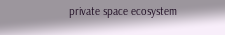private space ecosystem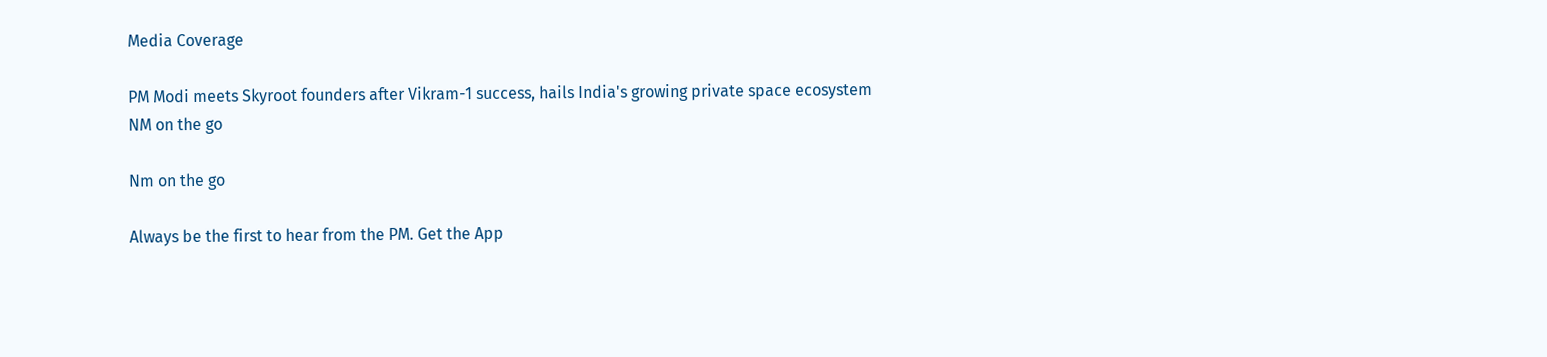Media Coverage

PM Modi meets Skyroot founders after Vikram-1 success, hails India's growing private space ecosystem
NM on the go

Nm on the go

Always be the first to hear from the PM. Get the App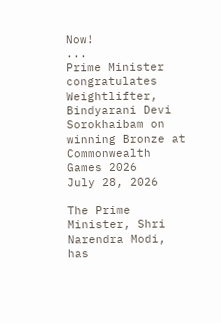Now!
...
Prime Minister congratulates Weightlifter, Bindyarani Devi Sorokhaibam on winning Bronze at Commonwealth Games 2026
July 28, 2026

The Prime Minister, Shri Narendra Modi, has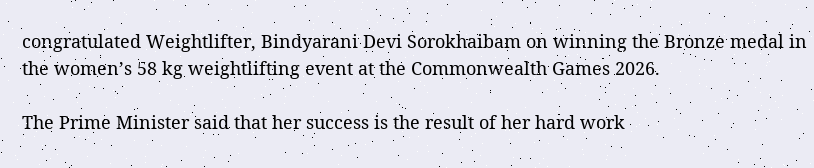congratulated Weightlifter, Bindyarani Devi Sorokhaibam on winning the Bronze medal in the women’s 58 kg weightlifting event at the Commonwealth Games 2026.

The Prime Minister said that her success is the result of her hard work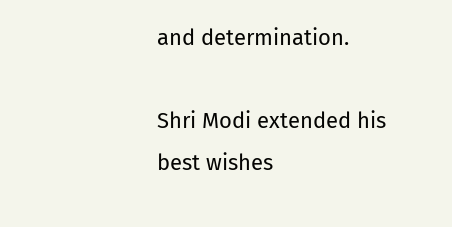and determination.

Shri Modi extended his best wishes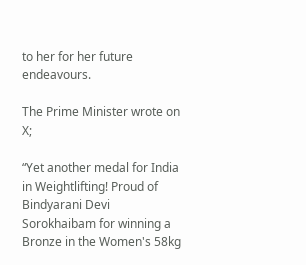to her for her future endeavours.

The Prime Minister wrote on X;

“Yet another medal for India in Weightlifting! Proud of Bindyarani Devi Sorokhaibam for winning a Bronze in the Women's 58kg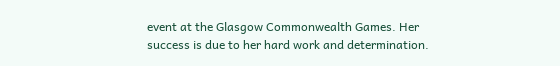event at the Glasgow Commonwealth Games. Her success is due to her hard work and determination.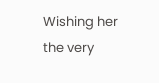Wishing her the very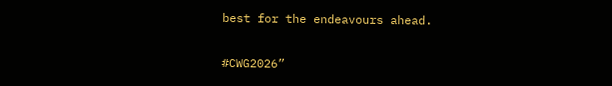best for the endeavours ahead.

#CWG2026”